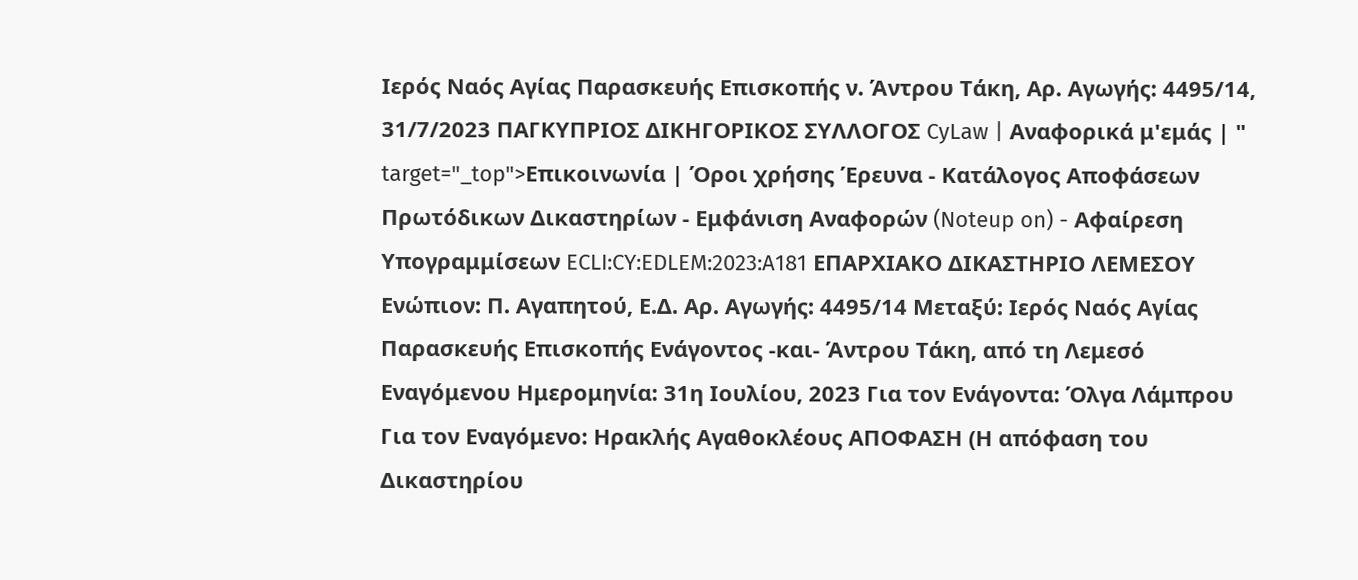Ιερός Ναός Αγίας Παρασκευής Επισκοπής ν. Άντρου Τάκη, Αρ. Αγωγής: 4495/14, 31/7/2023 ΠΑΓΚΥΠΡΙΟΣ ΔΙΚΗΓΟΡΙΚΟΣ ΣΥΛΛΟΓΟΣ CyLaw | Αναφορικά μ'εμάς | " target="_top">Επικοινωνία | Όροι χρήσης Έρευνα - Κατάλογος Αποφάσεων Πρωτόδικων Δικαστηρίων - Εμφάνιση Αναφορών (Noteup on) - Αφαίρεση Υπογραμμίσεων ECLI:CY:EDLEM:2023:A181 ΕΠΑΡΧΙΑΚΟ ΔΙΚΑΣΤΗΡΙΟ ΛΕΜΕΣΟΥ Ενώπιον: Π. Αγαπητού, Ε.Δ. Αρ. Αγωγής: 4495/14 Μεταξύ: Ιερός Ναός Αγίας Παρασκευής Επισκοπής Ενάγοντος -και- Άντρου Τάκη, από τη Λεμεσό Εναγόμενου Ημερομηνία: 31η Ιουλίου, 2023 Για τον Ενάγοντα: Όλγα Λάμπρου Για τον Εναγόμενο: Ηρακλής Αγαθοκλέους ΑΠΟΦΑΣΗ (Η απόφαση του Δικαστηρίου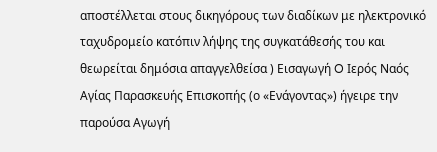αποστέλλεται στους δικηγόρους των διαδίκων με ηλεκτρονικό ταχυδρομείο κατόπιν λήψης της συγκατάθεσής του και θεωρείται δημόσια απαγγελθείσα ) Εισαγωγή O Ιερός Ναός Αγίας Παρασκευής Επισκοπής (ο «Ενάγοντας») ήγειρε την παρούσα Αγωγή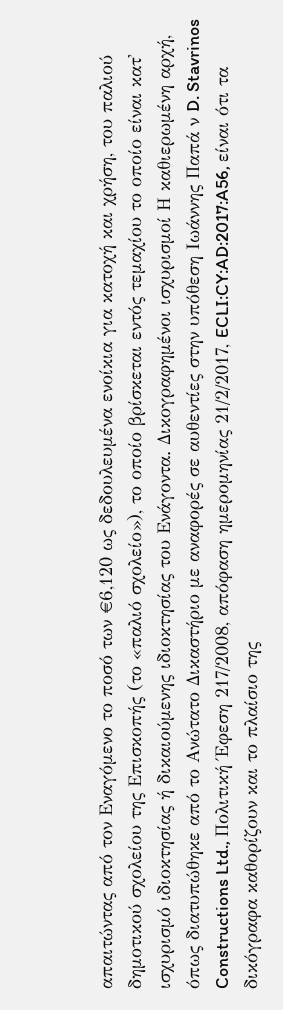απαιτώντας από τον Εναγόμενο το ποσό των €6,120 ως δεδουλευμένα ενοίκια για κατοχή και χρήση, του παλιού δημοτικού σχολείου της Επισκοπής (το «παλιό σχολείο»), το οποίο βρίσκεται εντός τεμαχίου το οποίο είναι κατ' ισχυρισμό ιδιοκτησίας ή δικαιούμενης ιδιοκτησίας του Ενάγοντα. Δικογραφημένοι ισχυρισμοί Η καθιερωμένη αρχή, όπως διατυπώθηκε από το Ανώτατο Δικαστήριο με αναφορές σε αυθεντίες στην υπόθεση Ιωάννης Παπά ν D. Stavrinos Constructions Ltd., Πολιτική Έφεση 217/2008, απόφαση ημερομηνίας 21/2/2017, ECLI:CY:AD:2017:A56, είναι ότι τα δικόγραφα καθορίζουν και το πλαίσιο της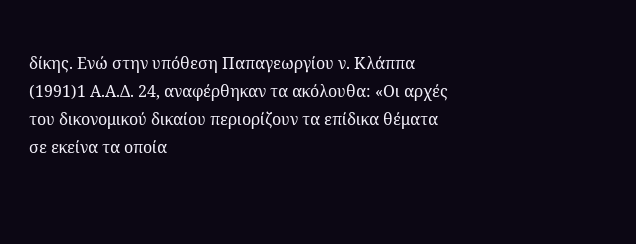δίκης. Ενώ στην υπόθεση Παπαγεωργίου ν. Κλάππα
(1991)1 Α.Α.Δ. 24, αναφέρθηκαν τα ακόλουθα: «Οι αρχές του δικονομικού δικαίου περιορίζουν τα επίδικα θέματα σε εκείνα τα οποία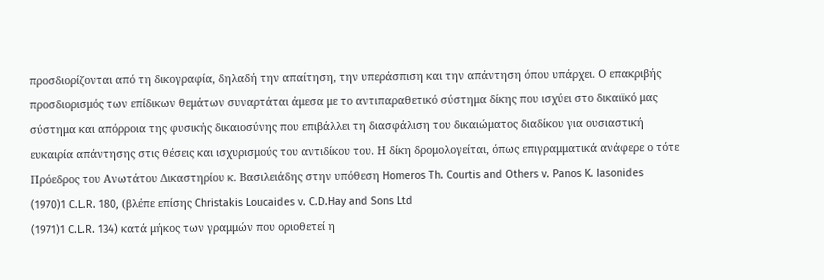προσδιορίζονται από τη δικογραφία, δηλαδή την απαίτηση, την υπεράσπιση και την απάντηση όπου υπάρχει. Ο επακριβής προσδιορισμός των επίδικων θεμάτων συναρτάται άμεσα με το αντιπαραθετικό σύστημα δίκης που ισχύει στο δικαιϊκό μας σύστημα και απόρροια της φυσικής δικαιοσύνης που επιβάλλει τη διασφάλιση του δικαιώματος διαδίκου για ουσιαστική ευκαιρία απάντησης στις θέσεις και ισχυρισμούς του αντιδίκου του. Η δίκη δρομολογείται, όπως επιγραμματικά ανάφερε ο τότε Πρόεδρος του Ανωτάτου Δικαστηρίου κ. Βασιλειάδης στην υπόθεση Homeros Th. Courtis and Others v. Panos K. Iasonides
(1970)1 C.L.R. 180, (βλέπε επίσης Christakis Loucaides v. C.D.Hay and Sons Ltd
(1971)1 C.L.R. 134) κατά μήκος των γραμμών που οριοθετεί η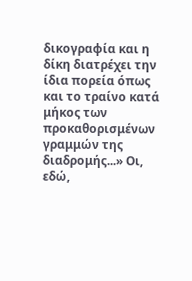δικογραφία και η δίκη διατρέχει την ίδια πορεία όπως και το τραίνο κατά μήκος των προκαθορισμένων γραμμών της διαδρομής...» Οι, εδώ,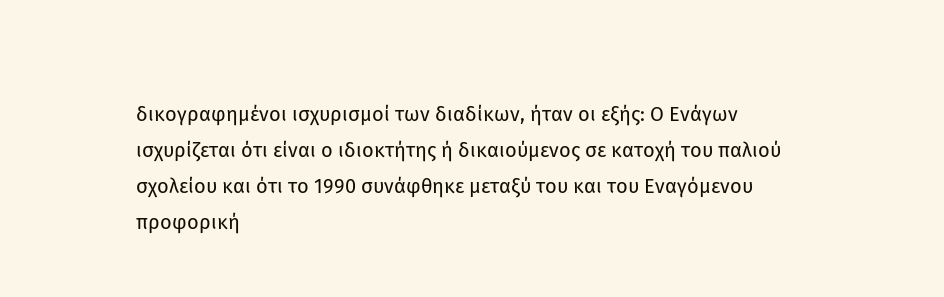δικογραφημένοι ισχυρισμοί των διαδίκων, ήταν οι εξής: Ο Ενάγων ισχυρίζεται ότι είναι ο ιδιοκτήτης ή δικαιούμενος σε κατοχή του παλιού σχολείου και ότι το 1990 συνάφθηκε μεταξύ του και του Εναγόμενου προφορική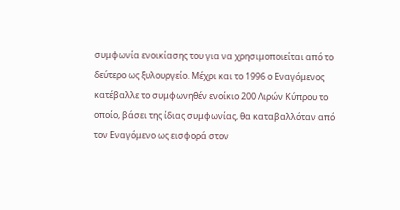συμφωνία ενοικίασης του για να χρησιμοποιείται από το δεύτερο ως ξυλουργείο. Μέχρι και το 1996 ο Εναγόμενος κατέβαλλε το συμφωνηθέν ενοίκιο 200 Λιρών Κύπρου το οποίο, βάσει της ίδιας συμφωνίας, θα καταβαλλόταν από τον Εναγόμενο ως εισφορά στον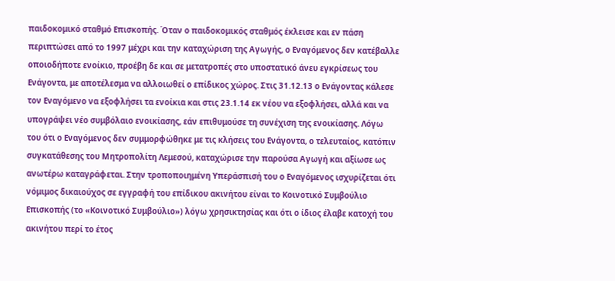παιδοκομικό σταθμό Επισκοπής. Όταν ο παιδοκομικός σταθμός έκλεισε και εν πάση περιπτώσει από το 1997 μέχρι και την καταχώριση της Αγωγής, ο Εναγόμενος δεν κατέβαλλε οποιοδήποτε ενοίκιο, προέβη δε και σε μετατροπές στο υποστατικό άνευ εγκρίσεως του Ενάγοντα, με αποτέλεσμα να αλλοιωθεί ο επίδικος χώρος. Στις 31.12.13 ο Ενάγοντας κάλεσε τον Εναγόμενο να εξοφλήσει τα ενοίκια και στις 23.1.14 εκ νέου να εξοφλήσει, αλλά και να υπογράψει νέο συμβόλαιο ενοικίασης, εάν επιθυμούσε τη συνέχιση της ενοικίασης. Λόγω του ότι ο Εναγόμενος δεν συμμορφώθηκε με τις κλήσεις του Ενάγοντα, ο τελευταίος, κατόπιν συγκατάθεσης του Μητροπολίτη Λεμεσού, καταχώρισε την παρούσα Αγωγή και αξίωσε ως ανωτέρω καταγράφεται. Στην τροποποιημένη Υπεράσπισή του ο Εναγόμενος ισχυρίζεται ότι νόμιμος δικαιούχος σε εγγραφή του επίδικου ακινήτου είναι το Κοινοτικό Συμβούλιο Επισκοπής (το «Κοινοτικό Συμβούλιο») λόγω χρησικτησίας και ότι ο ίδιος έλαβε κατοχή του ακινήτου περί το έτος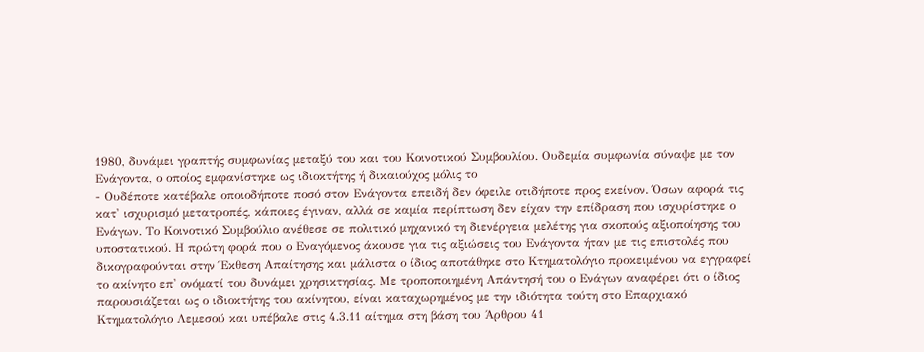1980, δυνάμει γραπτής συμφωνίας μεταξύ του και του Κοινοτικού Συμβουλίου. Ουδεμία συμφωνία σύναψε με τον Ενάγοντα, ο οποίος εμφανίστηκε ως ιδιοκτήτης ή δικαιούχος μόλις το
- Ουδέποτε κατέβαλε οποιοδήποτε ποσό στον Ενάγοντα επειδή δεν όφειλε οτιδήποτε προς εκείνον. Όσων αφορά τις κατ' ισχυρισμό μετατροπές, κάποιες έγιναν, αλλά σε καμία περίπτωση δεν είχαν την επίδραση που ισχυρίστηκε ο Ενάγων. Το Κοινοτικό Συμβούλιο ανέθεσε σε πολιτικό μηχανικό τη διενέργεια μελέτης για σκοπούς αξιοποίησης του υποστατικού. Η πρώτη φορά που ο Εναγόμενος άκουσε για τις αξιώσεις του Ενάγοντα ήταν με τις επιστολές που δικογραφούνται στην Έκθεση Απαίτησης και μάλιστα ο ίδιος αποτάθηκε στο Κτηματολόγιο προκειμένου να εγγραφεί το ακίνητο επ' ονόματί του δυνάμει χρησικτησίας. Με τροποποιημένη Απάντησή του ο Ενάγων αναφέρει ότι ο ίδιος παρουσιάζεται ως ο ιδιοκτήτης του ακίνητου, είναι καταχωρημένος με την ιδιότητα τούτη στο Επαρχιακό Κτηματολόγιο Λεμεσού και υπέβαλε στις 4.3.11 αίτημα στη βάση του Άρθρου 41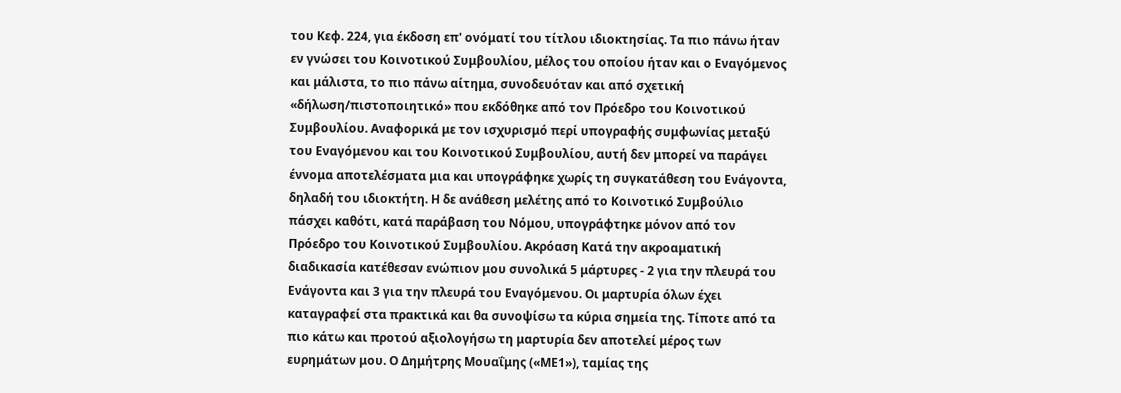του Κεφ. 224, για έκδοση επ' ονόματί του τίτλου ιδιοκτησίας. Τα πιο πάνω ήταν εν γνώσει του Κοινοτικού Συμβουλίου, μέλος του οποίου ήταν και ο Εναγόμενος και μάλιστα, το πιο πάνω αίτημα, συνοδευόταν και από σχετική «δήλωση/πιστοποιητικό» που εκδόθηκε από τον Πρόεδρο του Κοινοτικού Συμβουλίου. Αναφορικά με τον ισχυρισμό περί υπογραφής συμφωνίας μεταξύ του Εναγόμενου και του Κοινοτικού Συμβουλίου, αυτή δεν μπορεί να παράγει έννομα αποτελέσματα μια και υπογράφηκε χωρίς τη συγκατάθεση του Ενάγοντα, δηλαδή του ιδιοκτήτη. Η δε ανάθεση μελέτης από το Κοινοτικό Συμβούλιο πάσχει καθότι, κατά παράβαση του Νόμου, υπογράφτηκε μόνον από τον Πρόεδρο του Κοινοτικού Συμβουλίου. Ακρόαση Κατά την ακροαματική διαδικασία κατέθεσαν ενώπιον μου συνολικά 5 μάρτυρες - 2 για την πλευρά του Ενάγοντα και 3 για την πλευρά του Εναγόμενου. Οι μαρτυρία όλων έχει καταγραφεί στα πρακτικά και θα συνοψίσω τα κύρια σημεία της. Τίποτε από τα πιο κάτω και προτού αξιολογήσω τη μαρτυρία δεν αποτελεί μέρος των ευρημάτων μου. Ο Δημήτρης Μουαΐμης («ΜΕ1»), ταμίας της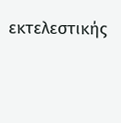εκτελεστικής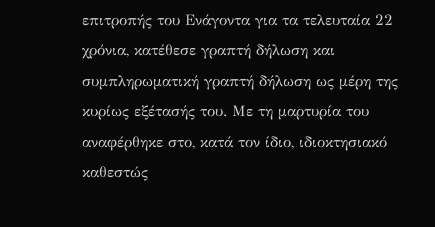επιτροπής του Ενάγοντα για τα τελευταία 22 χρόνια, κατέθεσε γραπτή δήλωση και συμπληρωματική γραπτή δήλωση ως μέρη της κυρίως εξέτασής του. Με τη μαρτυρία του αναφέρθηκε στο, κατά τον ίδιο, ιδιοκτησιακό καθεστώς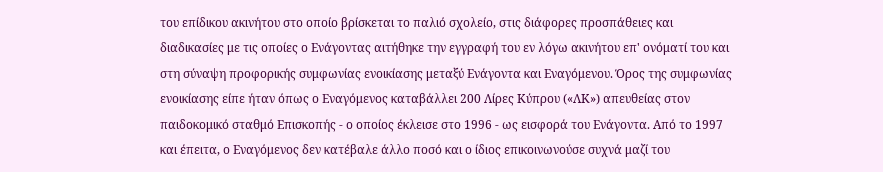του επίδικου ακινήτου στο οποίο βρίσκεται το παλιό σχολείο, στις διάφορες προσπάθειες και διαδικασίες με τις οποίες ο Ενάγοντας αιτήθηκε την εγγραφή του εν λόγω ακινήτου επ' ονόματί του και στη σύναψη προφορικής συμφωνίας ενοικίασης μεταξύ Ενάγοντα και Εναγόμενου. Όρος της συμφωνίας ενοικίασης είπε ήταν όπως ο Εναγόμενος καταβάλλει 200 Λίρες Κύπρου («ΛΚ») απευθείας στον παιδοκομικό σταθμό Επισκοπής - ο οποίος έκλεισε στο 1996 - ως εισφορά του Ενάγοντα. Από το 1997 και έπειτα, ο Εναγόμενος δεν κατέβαλε άλλο ποσό και ο ίδιος επικοινωνούσε συχνά μαζί του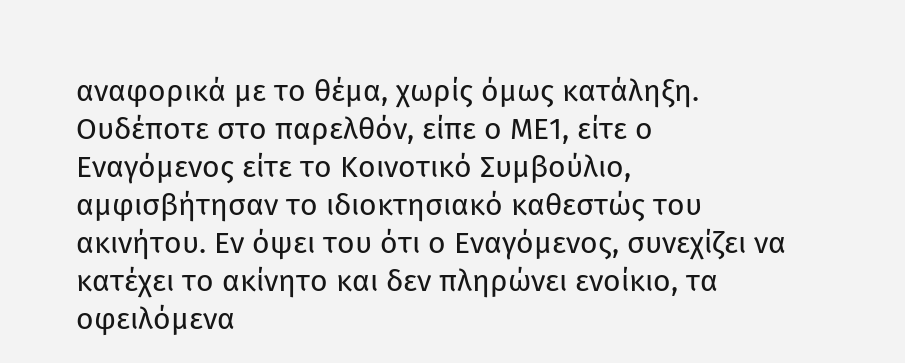αναφορικά με το θέμα, χωρίς όμως κατάληξη. Ουδέποτε στο παρελθόν, είπε ο ΜΕ1, είτε ο Εναγόμενος είτε το Κοινοτικό Συμβούλιο, αμφισβήτησαν το ιδιοκτησιακό καθεστώς του ακινήτου. Εν όψει του ότι ο Εναγόμενος, συνεχίζει να κατέχει το ακίνητο και δεν πληρώνει ενοίκιο, τα οφειλόμενα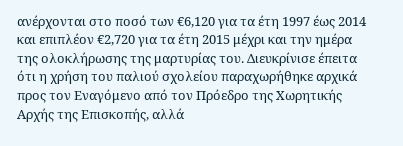ανέρχονται στο ποσό των €6,120 για τα έτη 1997 έως 2014 και επιπλέον €2,720 για τα έτη 2015 μέχρι και την ημέρα της ολοκλήρωσης της μαρτυρίας του. Διευκρίνισε έπειτα ότι η χρήση του παλιού σχολείου παραχωρήθηκε αρχικά προς τον Εναγόμενο από τον Πρόεδρο της Χωρητικής Αρχής της Επισκοπής, αλλά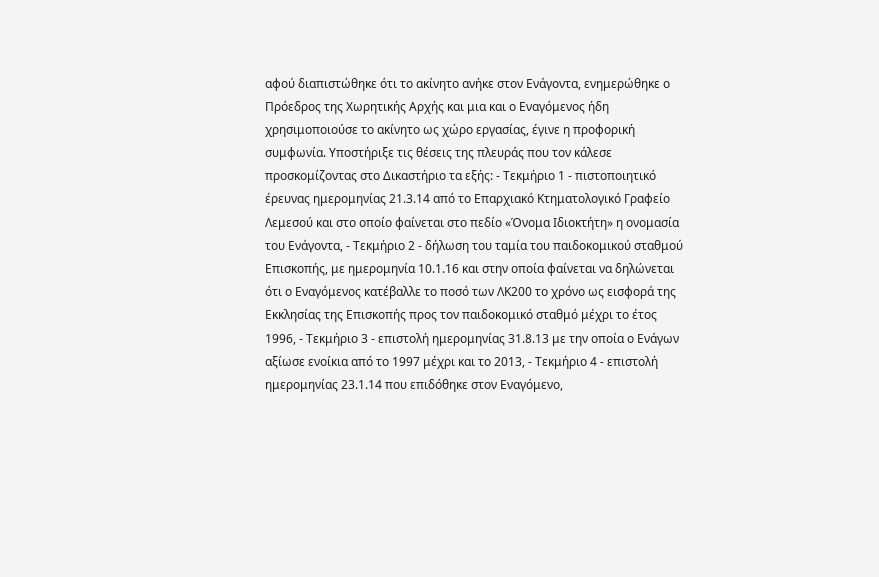αφού διαπιστώθηκε ότι το ακίνητο ανήκε στον Ενάγοντα, ενημερώθηκε ο Πρόεδρος της Χωρητικής Αρχής και μια και ο Εναγόμενος ήδη χρησιμοποιούσε το ακίνητο ως χώρο εργασίας, έγινε η προφορική συμφωνία. Υποστήριξε τις θέσεις της πλευράς που τον κάλεσε προσκομίζοντας στο Δικαστήριο τα εξής: - Τεκμήριο 1 - πιστοποιητικό έρευνας ημερομηνίας 21.3.14 από το Επαρχιακό Κτηματολογικό Γραφείο Λεμεσού και στο οποίο φαίνεται στο πεδίο «Όνομα Ιδιοκτήτη» η ονομασία του Ενάγοντα, - Τεκμήριο 2 - δήλωση του ταμία του παιδοκομικού σταθμού Επισκοπής, με ημερομηνία 10.1.16 και στην οποία φαίνεται να δηλώνεται ότι ο Εναγόμενος κατέβαλλε το ποσό των ΛΚ200 το χρόνο ως εισφορά της Εκκλησίας της Επισκοπής προς τον παιδοκομικό σταθμό μέχρι το έτος 1996, - Τεκμήριο 3 - επιστολή ημερομηνίας 31.8.13 με την οποία ο Ενάγων αξίωσε ενοίκια από το 1997 μέχρι και το 2013, - Τεκμήριο 4 - επιστολή ημερομηνίας 23.1.14 που επιδόθηκε στον Εναγόμενο,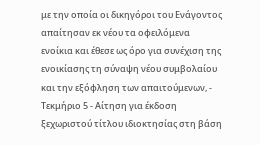με την οποία οι δικηγόροι του Ενάγοντος απαίτησαν εκ νέου τα οφειλόμενα ενοίκια και έθεσε ως όρο για συνέχιση της ενοικίασης τη σύναψη νέου συμβολαίου και την εξόφληση των απαιτούμενων, - Τεκμήριο 5 - Αίτηση για έκδοση ξεχωριστού τίτλου ιδιοκτησίας στη βάση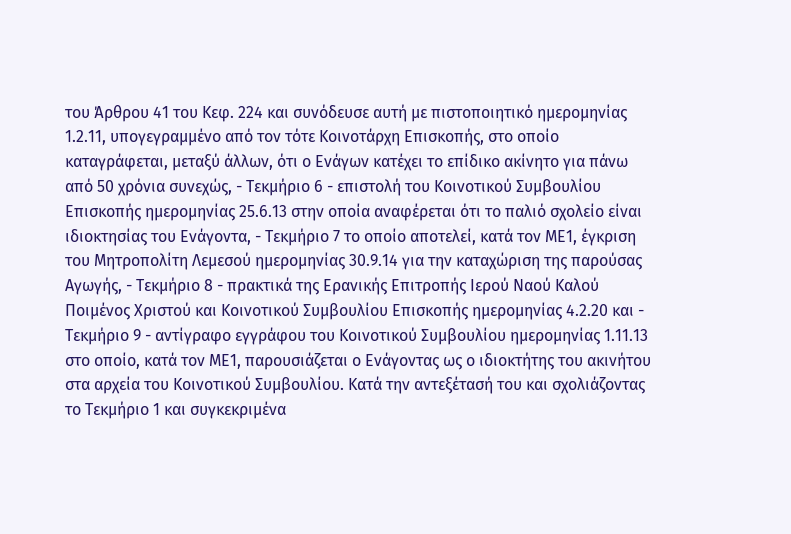του Άρθρου 41 του Κεφ. 224 και συνόδευσε αυτή με πιστοποιητικό ημερομηνίας 1.2.11, υπογεγραμμένο από τον τότε Κοινοτάρχη Επισκοπής, στο οποίο καταγράφεται, μεταξύ άλλων, ότι ο Ενάγων κατέχει το επίδικο ακίνητο για πάνω από 50 χρόνια συνεχώς, - Τεκμήριο 6 - επιστολή του Κοινοτικού Συμβουλίου Επισκοπής ημερομηνίας 25.6.13 στην οποία αναφέρεται ότι το παλιό σχολείο είναι ιδιοκτησίας του Ενάγοντα, - Τεκμήριο 7 το οποίο αποτελεί, κατά τον ΜΕ1, έγκριση του Μητροπολίτη Λεμεσού ημερομηνίας 30.9.14 για την καταχώριση της παρούσας Αγωγής, - Τεκμήριο 8 - πρακτικά της Ερανικής Επιτροπής Ιερού Ναού Καλού Ποιμένος Χριστού και Κοινοτικού Συμβουλίου Επισκοπής ημερομηνίας 4.2.20 και - Τεκμήριο 9 - αντίγραφο εγγράφου του Κοινοτικού Συμβουλίου ημερομηνίας 1.11.13 στο οποίο, κατά τον ΜΕ1, παρουσιάζεται ο Ενάγοντας ως ο ιδιοκτήτης του ακινήτου στα αρχεία του Κοινοτικού Συμβουλίου. Κατά την αντεξέτασή του και σχολιάζοντας το Τεκμήριο 1 και συγκεκριμένα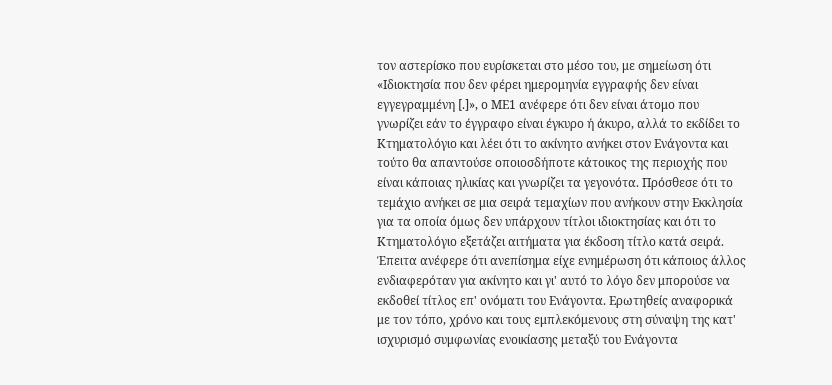τον αστερίσκο που ευρίσκεται στο μέσο του, με σημείωση ότι «Ιδιοκτησία που δεν φέρει ημερομηνία εγγραφής δεν είναι εγγεγραμμένη [.]», ο ΜΕ1 ανέφερε ότι δεν είναι άτομο που γνωρίζει εάν το έγγραφο είναι έγκυρο ή άκυρο, αλλά το εκδίδει το Κτηματολόγιο και λέει ότι το ακίνητο ανήκει στον Ενάγοντα και τούτο θα απαντούσε οποιοσδήποτε κάτοικος της περιοχής που είναι κάποιας ηλικίας και γνωρίζει τα γεγονότα. Πρόσθεσε ότι το τεμάχιο ανήκει σε μια σειρά τεμαχίων που ανήκουν στην Εκκλησία για τα οποία όμως δεν υπάρχουν τίτλοι ιδιοκτησίας και ότι το Κτηματολόγιο εξετάζει αιτήματα για έκδοση τίτλο κατά σειρά. Έπειτα ανέφερε ότι ανεπίσημα είχε ενημέρωση ότι κάποιος άλλος ενδιαφερόταν για ακίνητο και γι' αυτό το λόγο δεν μπορούσε να εκδοθεί τίτλος επ' ονόματι του Ενάγοντα. Ερωτηθείς αναφορικά με τον τόπο, χρόνο και τους εμπλεκόμενους στη σύναψη της κατ' ισχυρισμό συμφωνίας ενοικίασης μεταξύ του Ενάγοντα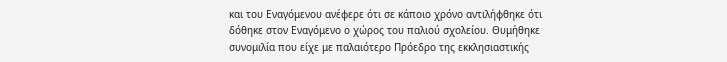και του Εναγόμενου ανέφερε ότι σε κάποιο χρόνο αντιλήφθηκε ότι δόθηκε στον Εναγόμενο ο χώρος του παλιού σχολείου. Θυμήθηκε συνομιλία που είχε με παλαιότερο Πρόεδρο της εκκλησιαστικής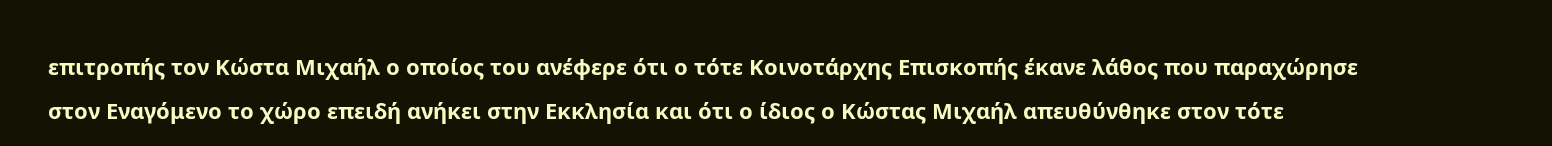επιτροπής τον Κώστα Μιχαήλ ο οποίος του ανέφερε ότι ο τότε Κοινοτάρχης Επισκοπής έκανε λάθος που παραχώρησε στον Εναγόμενο το χώρο επειδή ανήκει στην Εκκλησία και ότι ο ίδιος ο Κώστας Μιχαήλ απευθύνθηκε στον τότε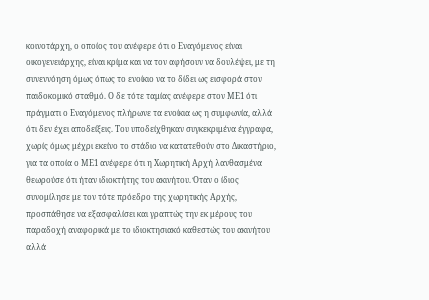κοινοτάρχη, ο οποίος του ανέφερε ότι ο Εναγόμενος είναι οικογενειάρχης, είναι κρίμα και να τον αφήσουν να δουλέψει, με τη συνεννόηση όμως όπως το ενοίκιο να το δίδει ως εισφορά στον παιδοκομικό σταθμό. Ο δε τότε ταμίας ανέφερε στον ΜΕ1 ότι πράγματι ο Εναγόμενος πλήρωνε τα ενοίκια ως η συμφωνία, αλλά ότι δεν έχει αποδείξεις. Του υποδείχθηκαν συγκεκριμένα έγγραφα, χωρίς όμως μέχρι εκείνο το στάδιο να κατατεθούν στο Δικαστήριο, για τα οποία ο ΜΕ1 ανέφερε ότι η Χωρητική Αρχή λανθασμένα θεωρούσε ότι ήταν ιδιοκτήτης του ακινήτου. Όταν ο ίδιος συνομίλησε με τον τότε πρόεδρο της χωρητικής Αρχής, προσπάθησε να εξασφαλίσει και γραπτώς την εκ μέρους του παραδοχή αναφορικά με το ιδιοκτησιακό καθεστώς του ακινήτου αλλά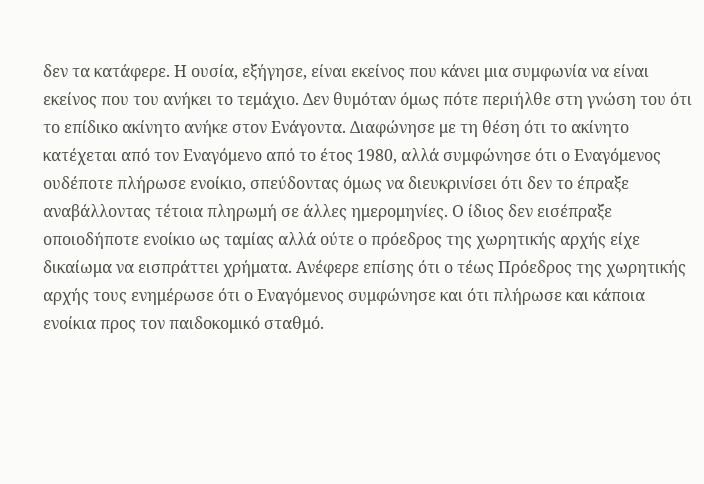δεν τα κατάφερε. Η ουσία, εξήγησε, είναι εκείνος που κάνει μια συμφωνία να είναι εκείνος που του ανήκει το τεμάχιο. Δεν θυμόταν όμως πότε περιήλθε στη γνώση του ότι το επίδικο ακίνητο ανήκε στον Ενάγοντα. Διαφώνησε με τη θέση ότι το ακίνητο κατέχεται από τον Εναγόμενο από το έτος 1980, αλλά συμφώνησε ότι ο Εναγόμενος ουδέποτε πλήρωσε ενοίκιο, σπεύδοντας όμως να διευκρινίσει ότι δεν το έπραξε αναβάλλοντας τέτοια πληρωμή σε άλλες ημερομηνίες. Ο ίδιος δεν εισέπραξε οποιοδήποτε ενοίκιο ως ταμίας αλλά ούτε ο πρόεδρος της χωρητικής αρχής είχε δικαίωμα να εισπράττει χρήματα. Ανέφερε επίσης ότι ο τέως Πρόεδρος της χωρητικής αρχής τους ενημέρωσε ότι ο Εναγόμενος συμφώνησε και ότι πλήρωσε και κάποια ενοίκια προς τον παιδοκομικό σταθμό.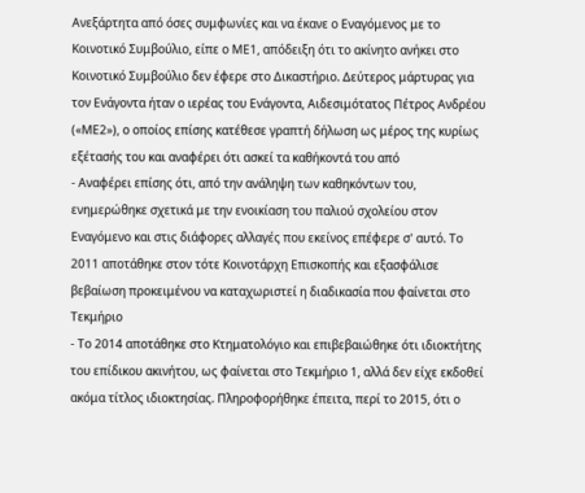Ανεξάρτητα από όσες συμφωνίες και να έκανε ο Εναγόμενος με το Κοινοτικό Συμβούλιο, είπε ο ΜΕ1, απόδειξη ότι το ακίνητο ανήκει στο Κοινοτικό Συμβούλιο δεν έφερε στο Δικαστήριο. Δεύτερος μάρτυρας για τον Ενάγοντα ήταν ο ιερέας του Ενάγοντα, Αιδεσιμότατος Πέτρος Ανδρέου («ΜΕ2»), ο οποίος επίσης κατέθεσε γραπτή δήλωση ως μέρος της κυρίως εξέτασής του και αναφέρει ότι ασκεί τα καθήκοντά του από
- Αναφέρει επίσης ότι, από την ανάληψη των καθηκόντων του, ενημερώθηκε σχετικά με την ενοικίαση του παλιού σχολείου στον Εναγόμενο και στις διάφορες αλλαγές που εκείνος επέφερε σ' αυτό. Το 2011 αποτάθηκε στον τότε Κοινοτάρχη Επισκοπής και εξασφάλισε βεβαίωση προκειμένου να καταχωριστεί η διαδικασία που φαίνεται στο Τεκμήριο
- Το 2014 αποτάθηκε στο Κτηματολόγιο και επιβεβαιώθηκε ότι ιδιοκτήτης του επίδικου ακινήτου, ως φαίνεται στο Τεκμήριο 1, αλλά δεν είχε εκδοθεί ακόμα τίτλος ιδιοκτησίας. Πληροφορήθηκε έπειτα, περί το 2015, ότι ο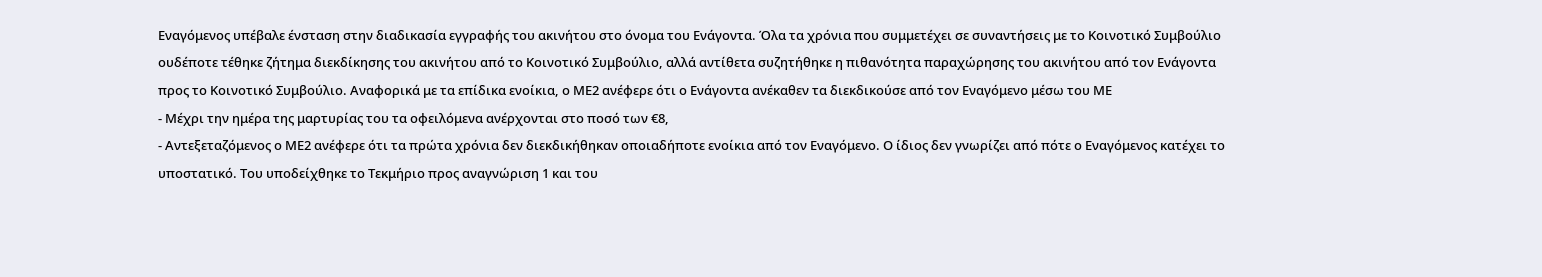Εναγόμενος υπέβαλε ένσταση στην διαδικασία εγγραφής του ακινήτου στο όνομα του Ενάγοντα. Όλα τα χρόνια που συμμετέχει σε συναντήσεις με το Κοινοτικό Συμβούλιο ουδέποτε τέθηκε ζήτημα διεκδίκησης του ακινήτου από το Κοινοτικό Συμβούλιο, αλλά αντίθετα συζητήθηκε η πιθανότητα παραχώρησης του ακινήτου από τον Ενάγοντα προς το Κοινοτικό Συμβούλιο. Αναφορικά με τα επίδικα ενοίκια, ο ΜΕ2 ανέφερε ότι ο Ενάγοντα ανέκαθεν τα διεκδικούσε από τον Εναγόμενο μέσω του ΜΕ
- Μέχρι την ημέρα της μαρτυρίας του τα οφειλόμενα ανέρχονται στο ποσό των €8,
- Αντεξεταζόμενος ο ΜΕ2 ανέφερε ότι τα πρώτα χρόνια δεν διεκδικήθηκαν οποιαδήποτε ενοίκια από τον Εναγόμενο. Ο ίδιος δεν γνωρίζει από πότε ο Εναγόμενος κατέχει το υποστατικό. Του υποδείχθηκε το Τεκμήριο προς αναγνώριση 1 και του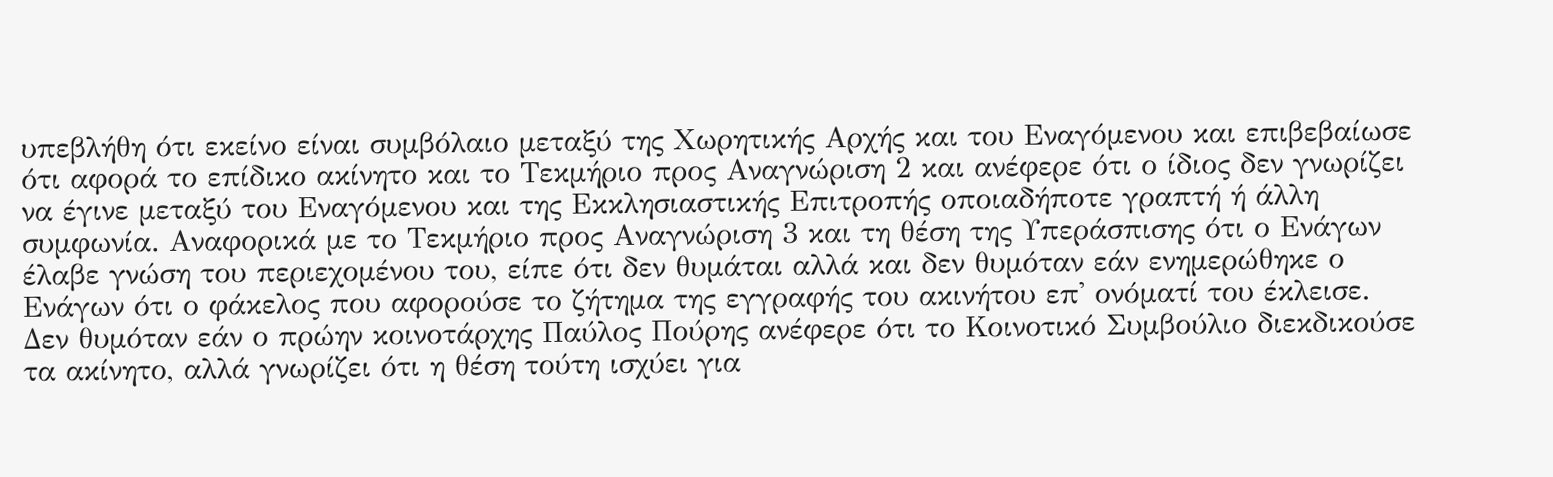υπεβλήθη ότι εκείνο είναι συμβόλαιο μεταξύ της Χωρητικής Αρχής και του Εναγόμενου και επιβεβαίωσε ότι αφορά το επίδικο ακίνητο και το Τεκμήριο προς Αναγνώριση 2 και ανέφερε ότι ο ίδιος δεν γνωρίζει να έγινε μεταξύ του Εναγόμενου και της Εκκλησιαστικής Επιτροπής οποιαδήποτε γραπτή ή άλλη συμφωνία. Αναφορικά με το Τεκμήριο προς Αναγνώριση 3 και τη θέση της Υπεράσπισης ότι ο Ενάγων έλαβε γνώση του περιεχομένου του, είπε ότι δεν θυμάται αλλά και δεν θυμόταν εάν ενημερώθηκε ο Ενάγων ότι ο φάκελος που αφορούσε το ζήτημα της εγγραφής του ακινήτου επ' ονόματί του έκλεισε. Δεν θυμόταν εάν ο πρώην κοινοτάρχης Παύλος Πούρης ανέφερε ότι το Κοινοτικό Συμβούλιο διεκδικούσε τα ακίνητο, αλλά γνωρίζει ότι η θέση τούτη ισχύει για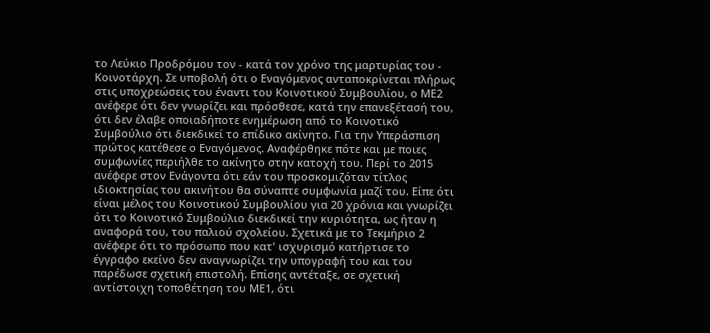το Λεύκιο Προδρόμου τον - κατά τον χρόνο της μαρτυρίας του - Κοινοτάρχη. Σε υποβολή ότι ο Εναγόμενος ανταποκρίνεται πλήρως στις υποχρεώσεις του έναντι του Κοινοτικού Συμβουλίου, ο ΜΕ2 ανέφερε ότι δεν γνωρίζει και πρόσθεσε, κατά την επανεξέτασή του, ότι δεν έλαβε οποιαδήποτε ενημέρωση από το Κοινοτικό Συμβούλιο ότι διεκδικεί το επίδικο ακίνητο. Για την Υπεράσπιση πρώτος κατέθεσε ο Εναγόμενος. Αναφέρθηκε πότε και με ποιες συμφωνίες περιήλθε το ακίνητο στην κατοχή του. Περί το 2015 ανέφερε στον Ενάγοντα ότι εάν του προσκομιζόταν τίτλος ιδιοκτησίας του ακινήτου θα σύναπτε συμφωνία μαζί του. Είπε ότι είναι μέλος του Κοινοτικού Συμβουλίου για 20 χρόνια και γνωρίζει ότι το Κοινοτικό Συμβούλιο διεκδικεί την κυριότητα, ως ήταν η αναφορά του, του παλιού σχολείου. Σχετικά με το Τεκμήριο 2 ανέφερε ότι το πρόσωπο που κατ' ισχυρισμό κατήρτισε το έγγραφο εκείνο δεν αναγνωρίζει την υπογραφή του και του παρέδωσε σχετική επιστολή. Επίσης αντέταξε, σε σχετική αντίστοιχη τοποθέτηση του ΜΕ1, ότι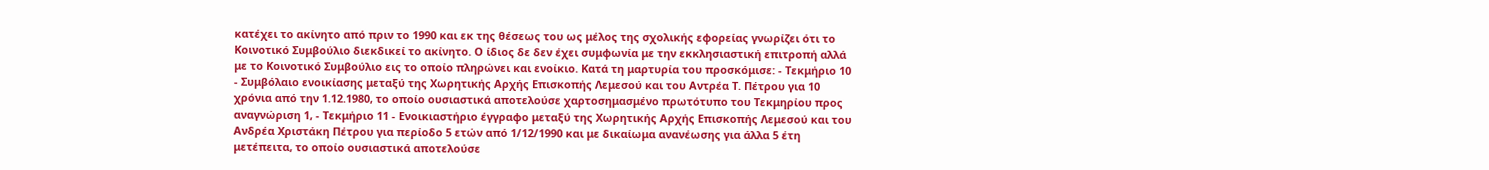κατέχει το ακίνητο από πριν το 1990 και εκ της θέσεως του ως μέλος της σχολικής εφορείας γνωρίζει ότι το Κοινοτικό Συμβούλιο διεκδικεί το ακίνητο. Ο ίδιος δε δεν έχει συμφωνία με την εκκλησιαστική επιτροπή αλλά με το Κοινοτικό Συμβούλιο εις το οποίο πληρώνει και ενοίκιο. Κατά τη μαρτυρία του προσκόμισε: - Τεκμήριο 10 - Συμβόλαιο ενοικίασης μεταξύ της Χωρητικής Αρχής Επισκοπής Λεμεσού και του Αντρέα Τ. Πέτρου για 10 χρόνια από την 1.12.1980, το οποίο ουσιαστικά αποτελούσε χαρτοσημασμένο πρωτότυπο του Τεκμηρίου προς αναγνώριση 1, - Τεκμήριο 11 - Ενοικιαστήριο έγγραφο μεταξύ της Χωρητικής Αρχής Επισκοπής Λεμεσού και του Ανδρέα Χριστάκη Πέτρου για περίοδο 5 ετών από 1/12/1990 και με δικαίωμα ανανέωσης για άλλα 5 έτη μετέπειτα, το οποίο ουσιαστικά αποτελούσε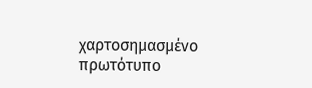χαρτοσημασμένο πρωτότυπο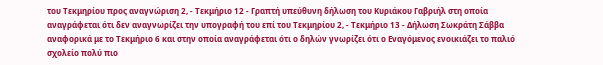του Τεκμηρίου προς αναγνώριση 2, - Τεκμήριο 12 - Γραπτή υπεύθυνη δήλωση του Κυριάκου Γαβριήλ στη οποία αναγράφεται ότι δεν αναγνωρίζει την υπογραφή του επί του Τεκμηρίου 2, - Τεκμήριο 13 - Δήλωση Σωκράτη Σάββα αναφορικά με το Τεκμήριο 6 και στην οποία αναγράφεται ότι ο δηλών γνωρίζει ότι ο Εναγόμενος ενοικιάζει το παλιό σχολείο πολύ πιο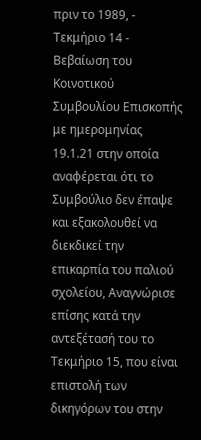πριν το 1989, - Τεκμήριο 14 - Βεβαίωση του Κοινοτικού Συμβουλίου Επισκοπής με ημερομηνίας 19.1.21 στην οποία αναφέρεται ότι το Συμβούλιο δεν έπαψε και εξακολουθεί να διεκδικεί την επικαρπία του παλιού σχολείου, Αναγνώρισε επίσης κατά την αντεξέτασή του το Τεκμήριο 15, που είναι επιστολή των δικηγόρων του στην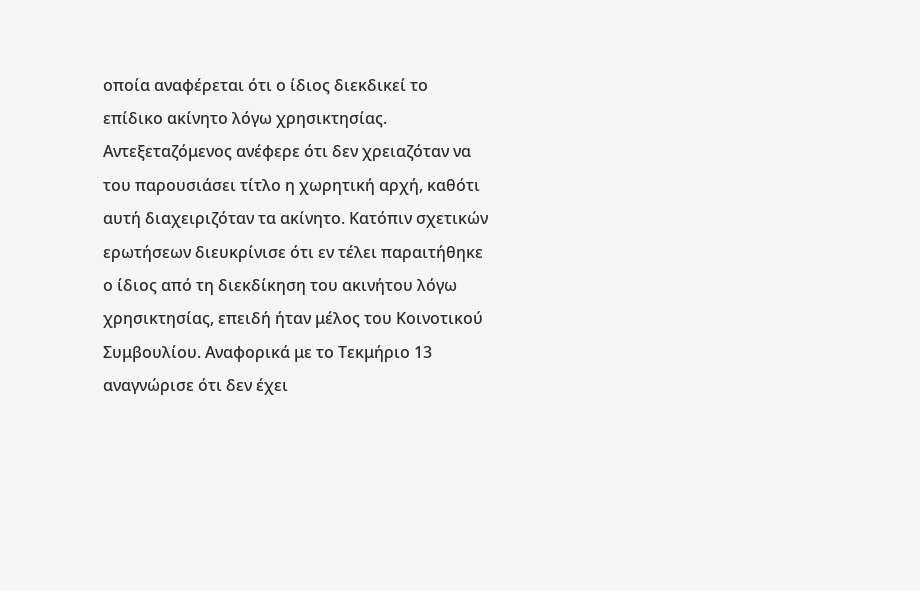οποία αναφέρεται ότι ο ίδιος διεκδικεί το επίδικο ακίνητο λόγω χρησικτησίας. Αντεξεταζόμενος ανέφερε ότι δεν χρειαζόταν να του παρουσιάσει τίτλο η χωρητική αρχή, καθότι αυτή διαχειριζόταν τα ακίνητο. Κατόπιν σχετικών ερωτήσεων διευκρίνισε ότι εν τέλει παραιτήθηκε ο ίδιος από τη διεκδίκηση του ακινήτου λόγω χρησικτησίας, επειδή ήταν μέλος του Κοινοτικού Συμβουλίου. Αναφορικά με το Τεκμήριο 13 αναγνώρισε ότι δεν έχει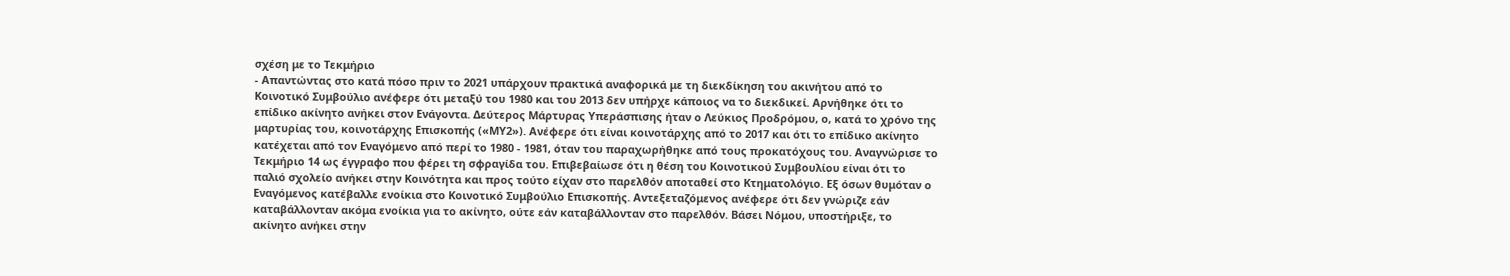σχέση με το Τεκμήριο
- Απαντώντας στο κατά πόσο πριν το 2021 υπάρχουν πρακτικά αναφορικά με τη διεκδίκηση του ακινήτου από το Κοινοτικό Συμβούλιο ανέφερε ότι μεταξύ του 1980 και του 2013 δεν υπήρχε κάποιος να το διεκδικεί. Αρνήθηκε ότι το επίδικο ακίνητο ανήκει στον Ενάγοντα. Δεύτερος Μάρτυρας Υπεράσπισης ήταν ο Λεύκιος Προδρόμου, ο, κατά το χρόνο της μαρτυρίας του, κοινοτάρχης Επισκοπής («ΜΥ2»). Ανέφερε ότι είναι κοινοτάρχης από το 2017 και ότι το επίδικο ακίνητο κατέχεται από τον Εναγόμενο από περί το 1980 - 1981, όταν του παραχωρήθηκε από τους προκατόχους του. Αναγνώρισε το Τεκμήριο 14 ως έγγραφο που φέρει τη σφραγίδα του. Επιβεβαίωσε ότι η θέση του Κοινοτικού Συμβουλίου είναι ότι το παλιό σχολείο ανήκει στην Κοινότητα και προς τούτο είχαν στο παρελθόν αποταθεί στο Κτηματολόγιο. Εξ όσων θυμόταν ο Εναγόμενος κατέβαλλε ενοίκια στο Κοινοτικό Συμβούλιο Επισκοπής. Αντεξεταζόμενος ανέφερε ότι δεν γνώριζε εάν καταβάλλονταν ακόμα ενοίκια για το ακίνητο, ούτε εάν καταβάλλονταν στο παρελθόν. Βάσει Νόμου, υποστήριξε, το ακίνητο ανήκει στην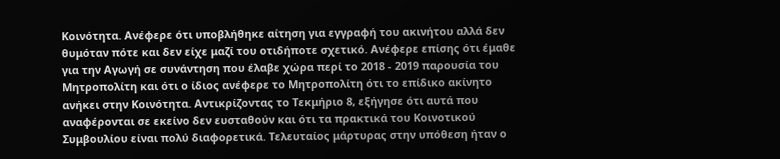Κοινότητα. Ανέφερε ότι υποβλήθηκε αίτηση για εγγραφή του ακινήτου αλλά δεν θυμόταν πότε και δεν είχε μαζί του οτιδήποτε σχετικό. Ανέφερε επίσης ότι έμαθε για την Αγωγή σε συνάντηση που έλαβε χώρα περί το 2018 - 2019 παρουσία του Μητροπολίτη και ότι ο ίδιος ανέφερε το Μητροπολίτη ότι το επίδικο ακίνητο ανήκει στην Κοινότητα. Αντικρίζοντας το Τεκμήριο 8, εξήγησε ότι αυτά που αναφέρονται σε εκείνο δεν ευσταθούν και ότι τα πρακτικά του Κοινοτικού Συμβουλίου είναι πολύ διαφορετικά. Τελευταίος μάρτυρας στην υπόθεση ήταν ο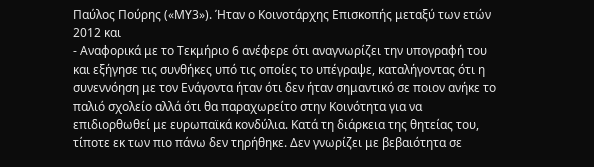Παύλος Πούρης («ΜΥ3»). Ήταν ο Κοινοτάρχης Επισκοπής μεταξύ των ετών 2012 και
- Αναφορικά με το Τεκμήριο 6 ανέφερε ότι αναγνωρίζει την υπογραφή του και εξήγησε τις συνθήκες υπό τις οποίες το υπέγραψε, καταλήγοντας ότι η συνεννόηση με τον Ενάγοντα ήταν ότι δεν ήταν σημαντικό σε ποιον ανήκε το παλιό σχολείο αλλά ότι θα παραχωρείτο στην Κοινότητα για να επιδιορθωθεί με ευρωπαϊκά κονδύλια. Κατά τη διάρκεια της θητείας του, τίποτε εκ των πιο πάνω δεν τηρήθηκε. Δεν γνωρίζει με βεβαιότητα σε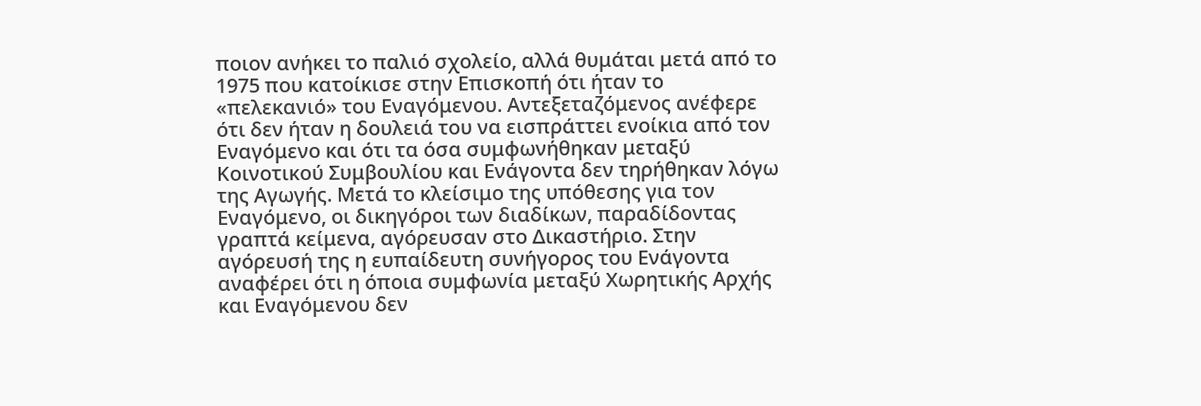ποιον ανήκει το παλιό σχολείο, αλλά θυμάται μετά από το 1975 που κατοίκισε στην Επισκοπή ότι ήταν το «πελεκανιό» του Εναγόμενου. Αντεξεταζόμενος ανέφερε ότι δεν ήταν η δουλειά του να εισπράττει ενοίκια από τον Εναγόμενο και ότι τα όσα συμφωνήθηκαν μεταξύ Κοινοτικού Συμβουλίου και Ενάγοντα δεν τηρήθηκαν λόγω της Αγωγής. Μετά το κλείσιμο της υπόθεσης για τον Εναγόμενο, οι δικηγόροι των διαδίκων, παραδίδοντας γραπτά κείμενα, αγόρευσαν στο Δικαστήριο. Στην αγόρευσή της η ευπαίδευτη συνήγορος του Ενάγοντα αναφέρει ότι η όποια συμφωνία μεταξύ Χωρητικής Αρχής και Εναγόμενου δεν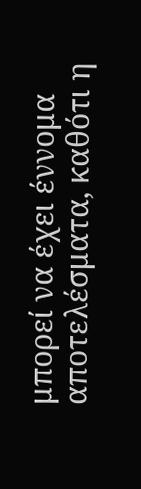μπορεί να έχει έννομα αποτελέσματα, καθότι η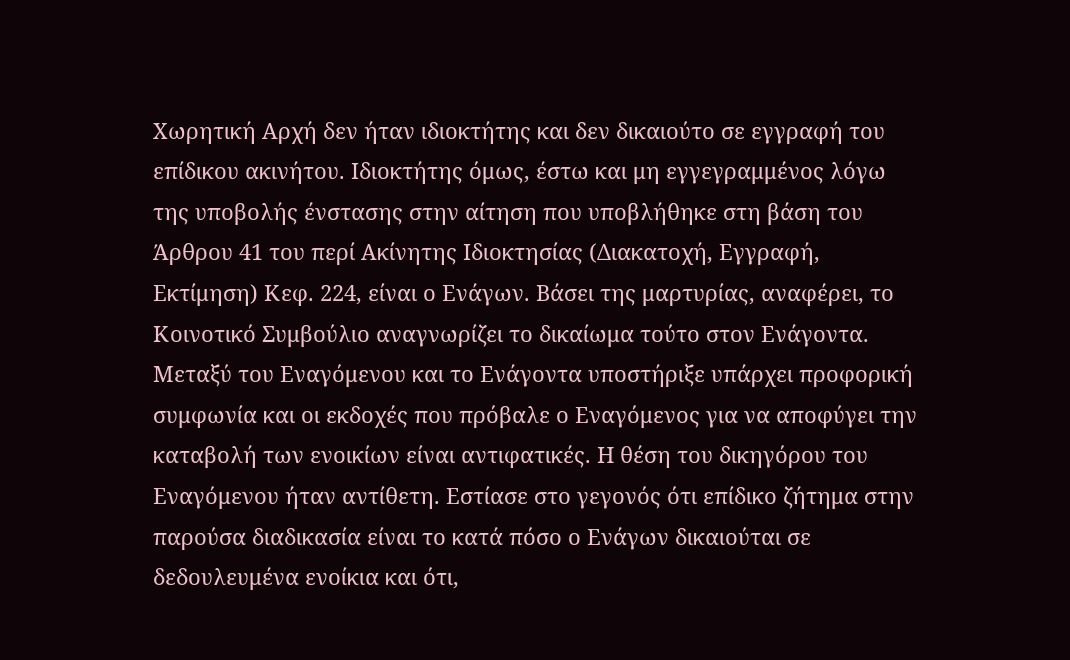Χωρητική Αρχή δεν ήταν ιδιοκτήτης και δεν δικαιούτο σε εγγραφή του επίδικου ακινήτου. Ιδιοκτήτης όμως, έστω και μη εγγεγραμμένος λόγω της υποβολής ένστασης στην αίτηση που υποβλήθηκε στη βάση του Άρθρου 41 του περί Ακίνητης Ιδιοκτησίας (Διακατοχή, Εγγραφή, Εκτίμηση) Κεφ. 224, είναι ο Ενάγων. Βάσει της μαρτυρίας, αναφέρει, το Κοινοτικό Συμβούλιο αναγνωρίζει το δικαίωμα τούτο στον Ενάγοντα. Μεταξύ του Εναγόμενου και το Ενάγοντα υποστήριξε υπάρχει προφορική συμφωνία και οι εκδοχές που πρόβαλε ο Εναγόμενος για να αποφύγει την καταβολή των ενοικίων είναι αντιφατικές. Η θέση του δικηγόρου του Εναγόμενου ήταν αντίθετη. Εστίασε στο γεγονός ότι επίδικο ζήτημα στην παρούσα διαδικασία είναι το κατά πόσο ο Ενάγων δικαιούται σε δεδουλευμένα ενοίκια και ότι,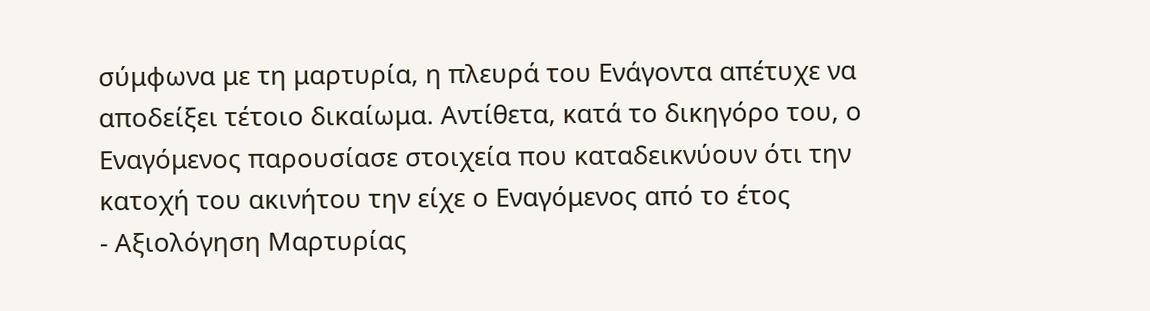σύμφωνα με τη μαρτυρία, η πλευρά του Ενάγοντα απέτυχε να αποδείξει τέτοιο δικαίωμα. Αντίθετα, κατά το δικηγόρο του, ο Εναγόμενος παρουσίασε στοιχεία που καταδεικνύουν ότι την κατοχή του ακινήτου την είχε ο Εναγόμενος από το έτος
- Αξιολόγηση Μαρτυρίας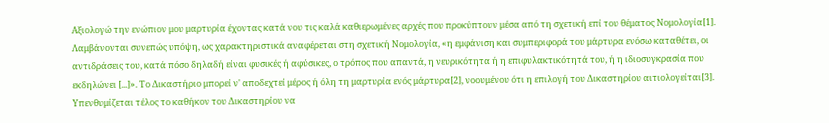Αξιολογώ την ενώπιον μου μαρτυρία έχοντας κατά νου τις καλά καθιερωμένες αρχές που προκύπτουν μέσα από τη σχετική επί του θέματος Νομολογία[1]. Λαμβάνονται συνεπώς υπόψη, ως χαρακτηριστικά αναφέρεται στη σχετική Νομολογία, «η εμφάνιση και συμπεριφορά του μάρτυρα ενόσω καταθέτει, οι αντιδράσεις του, κατά πόσο δηλαδή είναι φυσικές ή αφύσικες, ο τρόπος που απαντά, η νευρικότητα ή η επιφυλακτικότητά του, ή η ιδιοσυγκρασία που εκδηλώνει [...]». Το Δικαστήριο μπορεί ν' αποδεχτεί μέρος ή όλη τη μαρτυρία ενός μάρτυρα[2], νοουμένου ότι η επιλογή του Δικαστηρίου αιτιολογείται[3]. Υπενθυμίζεται τέλος το καθήκον του Δικαστηρίου να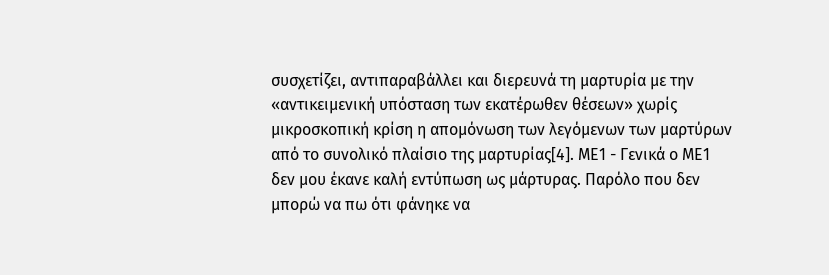συσχετίζει, αντιπαραβάλλει και διερευνά τη μαρτυρία με την «αντικειμενική υπόσταση των εκατέρωθεν θέσεων» χωρίς μικροσκοπική κρίση η απομόνωση των λεγόμενων των μαρτύρων από το συνολικό πλαίσιο της μαρτυρίας[4]. ΜΕ1 - Γενικά ο ΜΕ1 δεν μου έκανε καλή εντύπωση ως μάρτυρας. Παρόλο που δεν μπορώ να πω ότι φάνηκε να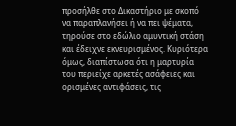προσήλθε στο Δικαστήριο με σκοπό να παραπλανήσει ή να πει ψέματα, τηρούσε στο εδώλιο αμυντική στάση και έδειχνε εκνευρισμένος. Κυριότερα όμως, διαπίστωσα ότι η μαρτυρία του περιείχε αρκετές ασάφειες και ορισμένες αντιφάσεις, τις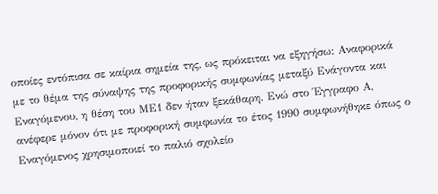οποίες εντόπισα σε καίρια σημεία της, ως πρόκειται να εξηγήσω: Αναφορικά με το θέμα της σύναψης της προφορικής συμφωνίας μεταξύ Ενάγοντα και Εναγόμενου, η θέση του ΜΕ1 δεν ήταν ξεκάθαρη. Ενώ στο Έγγραφο Α, ανέφερε μόνον ότι με προφορική συμφωνία το έτος 1990 συμφωνήθηκε όπως ο Εναγόμενος χρησιμοποιεί το παλιό σχολείο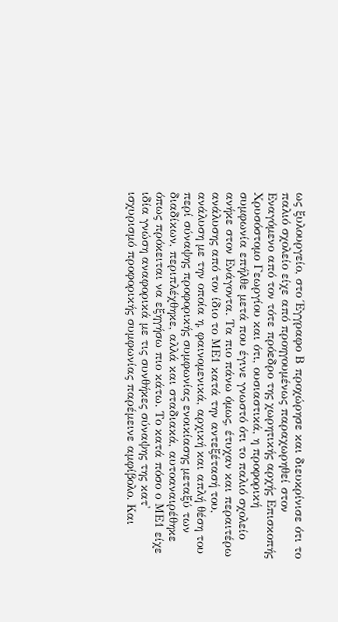ως ξυλουργείο, στο Έγγραφο Β προχώρησε και διευκρίνισε ότι το παλιό σχολείο είχε από προηγουμένως παραχωρηθεί στον Εναγόμενο από τον τότε πρόεδρο της χωρητικής αρχής Επισκοπής Χρυσόστομο Γεωργίου και ότι, ουσιαστικά, η προφορική συμφωνία επήλθε μετά που έγινε γνωστό ότι το παλιό σχολείο ανήκε στον Ενάγοντα. Τα πιο πάνω όμως, έτυχαν και περαιτέρω ανάλυσης από τον ίδιο το ΜΕ1 κατά την αντεξέτασή του, ανάλυση με την οποία η, φαινομενικά, αρχική και απλή θέση του περί σύναψης προφορικής συμφωνίας ενοικίασης μεταξύ των διαδίκων, περιπλέχθηκε, αλλά και σταδιακά, αυτοαναιρέθηκε όπως πρόκειται να εξηγήσω πιο κάτω. Το κατά πόσο ο ΜΕ1 είχε ιδία γνώση αναφορικά με τις συνθήκες σύναψης της κατ' ισχυρισμό προφορικής συμφωνίας παρέμεινε αμφίβολο. Και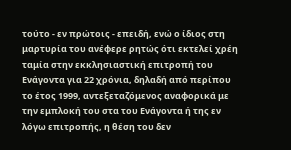τούτο - εν πρώτοις - επειδή, ενώ ο ίδιος στη μαρτυρία του ανέφερε ρητώς ότι εκτελεί χρέη ταμία στην εκκλησιαστική επιτροπή του Ενάγοντα για 22 χρόνια, δηλαδή από περίπου το έτος 1999, αντεξεταζόμενος αναφορικά με την εμπλοκή του στα του Ενάγοντα ή της εν λόγω επιτροπής, η θέση του δεν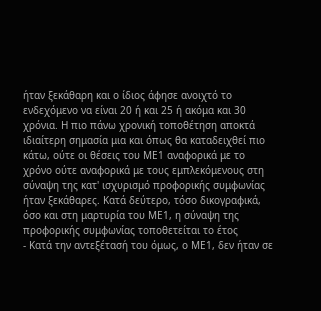ήταν ξεκάθαρη και ο ίδιος άφησε ανοιχτό το ενδεχόμενο να είναι 20 ή και 25 ή ακόμα και 30 χρόνια. Η πιο πάνω χρονική τοποθέτηση αποκτά ιδιαίτερη σημασία μια και όπως θα καταδειχθεί πιο κάτω, ούτε οι θέσεις του ΜΕ1 αναφορικά με το χρόνο ούτε αναφορικά με τους εμπλεκόμενους στη σύναψη της κατ' ισχυρισμό προφορικής συμφωνίας ήταν ξεκάθαρες. Κατά δεύτερο, τόσο δικογραφικά, όσο και στη μαρτυρία του ΜΕ1, η σύναψη της προφορικής συμφωνίας τοποθετείται το έτος
- Κατά την αντεξέτασή του όμως, ο ΜΕ1, δεν ήταν σε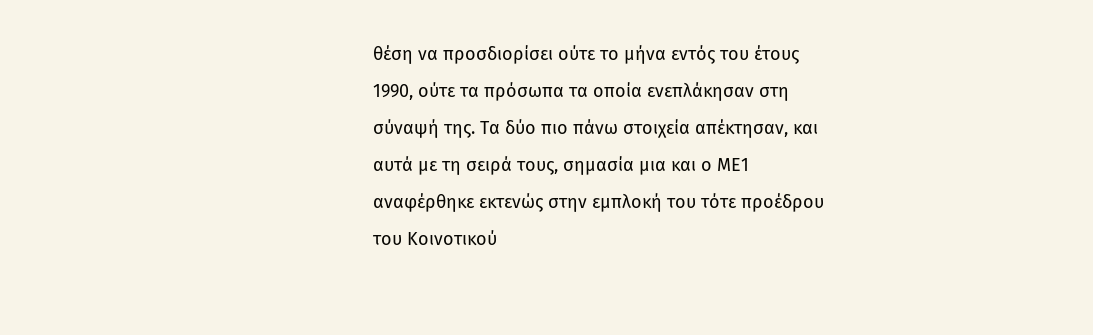θέση να προσδιορίσει ούτε το μήνα εντός του έτους 1990, ούτε τα πρόσωπα τα οποία ενεπλάκησαν στη σύναψή της. Τα δύο πιο πάνω στοιχεία απέκτησαν, και αυτά με τη σειρά τους, σημασία μια και ο ΜΕ1 αναφέρθηκε εκτενώς στην εμπλοκή του τότε προέδρου του Κοινοτικού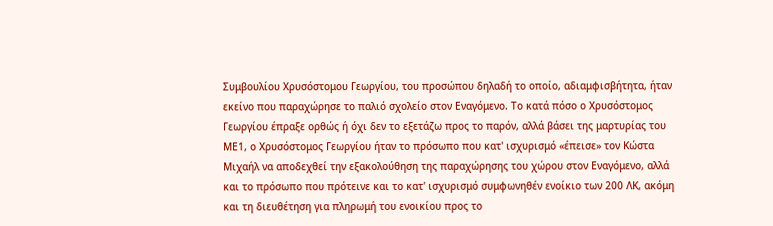Συμβουλίου Χρυσόστομου Γεωργίου, του προσώπου δηλαδή το οποίο, αδιαμφισβήτητα, ήταν εκείνο που παραχώρησε το παλιό σχολείο στον Εναγόμενο. Το κατά πόσο ο Χρυσόστομος Γεωργίου έπραξε ορθώς ή όχι δεν το εξετάζω προς το παρόν, αλλά βάσει της μαρτυρίας του ΜΕ1, ο Χρυσόστομος Γεωργίου ήταν το πρόσωπο που κατ' ισχυρισμό «έπεισε» τον Κώστα Μιχαήλ να αποδεχθεί την εξακολούθηση της παραχώρησης του χώρου στον Εναγόμενο, αλλά και το πρόσωπο που πρότεινε και το κατ' ισχυρισμό συμφωνηθέν ενοίκιο των 200 ΛΚ, ακόμη και τη διευθέτηση για πληρωμή του ενοικίου προς το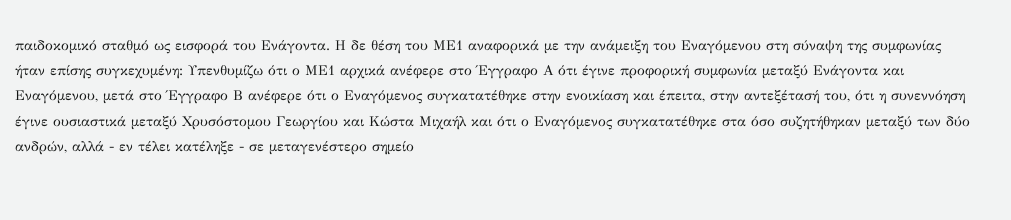παιδοκομικό σταθμό ως εισφορά του Ενάγοντα. Η δε θέση του ΜΕ1 αναφορικά με την ανάμειξη του Εναγόμενου στη σύναψη της συμφωνίας ήταν επίσης συγκεχυμένη: Υπενθυμίζω ότι ο ΜΕ1 αρχικά ανέφερε στο Έγγραφο Α ότι έγινε προφορική συμφωνία μεταξύ Ενάγοντα και Εναγόμενου, μετά στο Έγγραφο Β ανέφερε ότι ο Εναγόμενος συγκατατέθηκε στην ενοικίαση και έπειτα, στην αντεξέτασή του, ότι η συνεννόηση έγινε ουσιαστικά μεταξύ Χρυσόστομου Γεωργίου και Κώστα Μιχαήλ και ότι ο Εναγόμενος συγκατατέθηκε στα όσο συζητήθηκαν μεταξύ των δύο ανδρών, αλλά - εν τέλει κατέληξε - σε μεταγενέστερο σημείο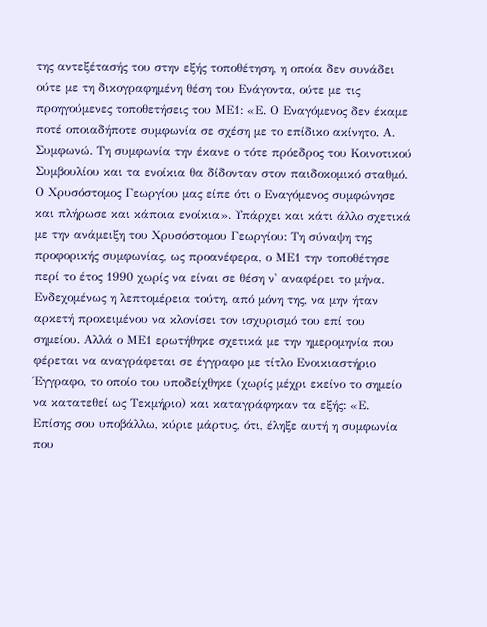της αντεξέτασής του στην εξής τοποθέτηση, η οποία δεν συνάδει ούτε με τη δικογραφημένη θέση του Ενάγοντα, ούτε με τις προηγούμενες τοποθετήσεις του ΜΕ1: «Ε. Ο Εναγόμενος δεν έκαμε ποτέ οποιαδήποτε συμφωνία σε σχέση με το επίδικο ακίνητο. Α. Συμφωνώ. Τη συμφωνία την έκανε ο τότε πρόεδρος του Κοινοτικού Συμβουλίου και τα ενοίκια θα δίδονταν στον παιδοκομικό σταθμό. Ο Χρυσόστομος Γεωργίου μας είπε ότι ο Εναγόμενος συμφώνησε και πλήρωσε και κάποια ενοίκια». Υπάρχει και κάτι άλλο σχετικά με την ανάμειξη του Χρυσόστομου Γεωργίου: Τη σύναψη της προφορικής συμφωνίας, ως προανέφερα, ο ΜΕ1 την τοποθέτησε περί το έτος 1990 χωρίς να είναι σε θέση ν' αναφέρει το μήνα. Ενδεχομένως η λεπτομέρεια τούτη, από μόνη της, να μην ήταν αρκετή προκειμένου να κλονίσει τον ισχυρισμό του επί του σημείου. Αλλά ο ΜΕ1 ερωτήθηκε σχετικά με την ημερομηνία που φέρεται να αναγράφεται σε έγγραφο με τίτλο Ενοικιαστήριο Έγγραφο, το οποίο του υποδείχθηκε (χωρίς μέχρι εκείνο το σημείο να κατατεθεί ως Τεκμήριο) και καταγράφηκαν τα εξής: «Ε. Επίσης σου υποβάλλω, κύριε μάρτυς, ότι, έληξε αυτή η συμφωνία που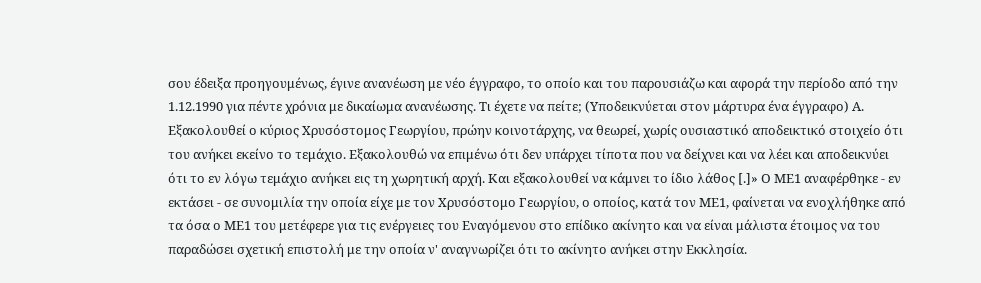σου έδειξα προηγουμένως, έγινε ανανέωση με νέο έγγραφο, το οποίο και του παρουσιάζω και αφορά την περίοδο από την 1.12.1990 για πέντε χρόνια με δικαίωμα ανανέωσης. Τι έχετε να πείτε; (Υποδεικνύεται στον μάρτυρα ένα έγγραφο) Α. Εξακολουθεί ο κύριος Χρυσόστομος Γεωργίου, πρώην κοινοτάρχης, να θεωρεί, χωρίς ουσιαστικό αποδεικτικό στοιχείο ότι του ανήκει εκείνο το τεμάχιο. Εξακολουθώ να επιμένω ότι δεν υπάρχει τίποτα που να δείχνει και να λέει και αποδεικνύει ότι το εν λόγω τεμάχιο ανήκει εις τη χωρητική αρχή. Και εξακολουθεί να κάμνει το ίδιο λάθος [.]» Ο ΜΕ1 αναφέρθηκε - εν εκτάσει - σε συνομιλία την οποία είχε με τον Χρυσόστομο Γεωργίου, ο οποίος, κατά τον ΜΕ1, φαίνεται να ενοχλήθηκε από τα όσα ο ΜΕ1 του μετέφερε για τις ενέργειες του Εναγόμενου στο επίδικο ακίνητο και να είναι μάλιστα έτοιμος να του παραδώσει σχετική επιστολή με την οποία ν' αναγνωρίζει ότι το ακίνητο ανήκει στην Εκκλησία.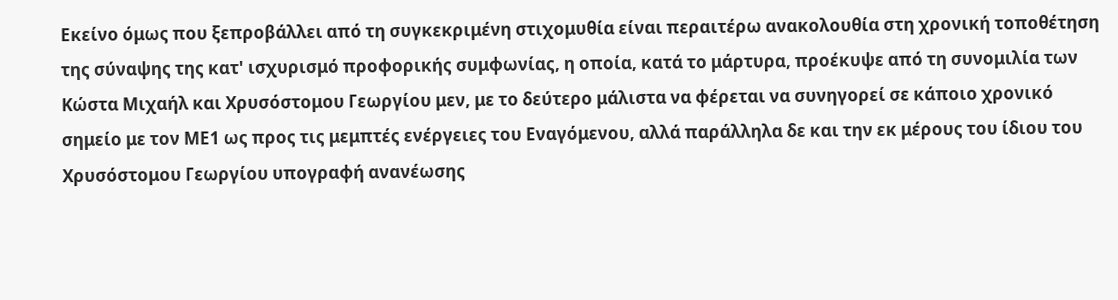Εκείνο όμως που ξεπροβάλλει από τη συγκεκριμένη στιχομυθία είναι περαιτέρω ανακολουθία στη χρονική τοποθέτηση της σύναψης της κατ' ισχυρισμό προφορικής συμφωνίας, η οποία, κατά το μάρτυρα, προέκυψε από τη συνομιλία των Κώστα Μιχαήλ και Χρυσόστομου Γεωργίου μεν, με το δεύτερο μάλιστα να φέρεται να συνηγορεί σε κάποιο χρονικό σημείο με τον ΜΕ1 ως προς τις μεμπτές ενέργειες του Εναγόμενου, αλλά παράλληλα δε και την εκ μέρους του ίδιου του Χρυσόστομου Γεωργίου υπογραφή ανανέωσης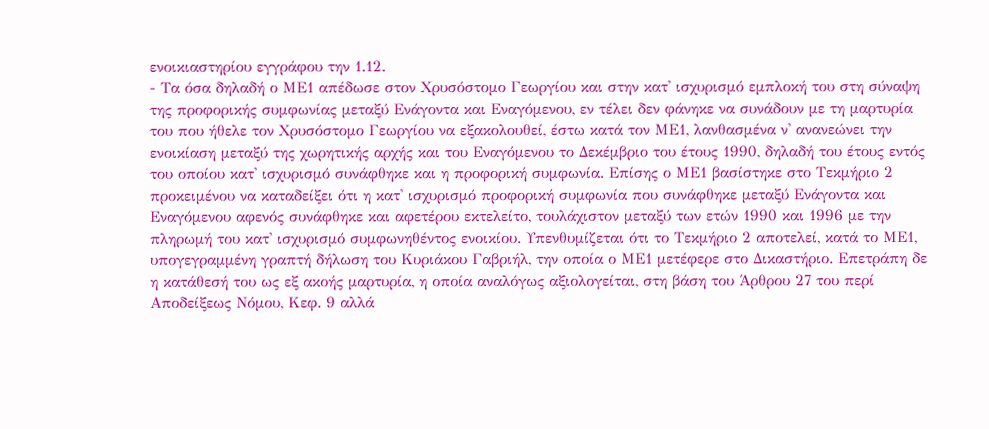ενοικιαστηρίου εγγράφου την 1.12.
- Τα όσα δηλαδή ο ΜΕ1 απέδωσε στον Χρυσόστομο Γεωργίου και στην κατ' ισχυρισμό εμπλοκή του στη σύναψη της προφορικής συμφωνίας μεταξύ Ενάγοντα και Εναγόμενου, εν τέλει δεν φάνηκε να συνάδουν με τη μαρτυρία του που ήθελε τον Χρυσόστομο Γεωργίου να εξακολουθεί, έστω κατά τον ΜΕ1, λανθασμένα ν' ανανεώνει την ενοικίαση μεταξύ της χωρητικής αρχής και του Εναγόμενου το Δεκέμβριο του έτους 1990, δηλαδή του έτους εντός του οποίου κατ' ισχυρισμό συνάφθηκε και η προφορική συμφωνία. Επίσης ο ΜΕ1 βασίστηκε στο Τεκμήριο 2 προκειμένου να καταδείξει ότι η κατ' ισχυρισμό προφορική συμφωνία που συνάφθηκε μεταξύ Ενάγοντα και Εναγόμενου αφενός συνάφθηκε και αφετέρου εκτελείτο, τουλάχιστον μεταξύ των ετών 1990 και 1996 με την πληρωμή του κατ' ισχυρισμό συμφωνηθέντος ενοικίου. Υπενθυμίζεται ότι το Τεκμήριο 2 αποτελεί, κατά το ΜΕ1, υπογεγραμμένη γραπτή δήλωση του Κυριάκου Γαβριήλ, την οποία ο ΜΕ1 μετέφερε στο Δικαστήριο. Επετράπη δε η κατάθεσή του ως εξ ακοής μαρτυρία, η οποία αναλόγως αξιολογείται, στη βάση του Άρθρου 27 του περί Αποδείξεως Νόμου, Κεφ. 9 αλλά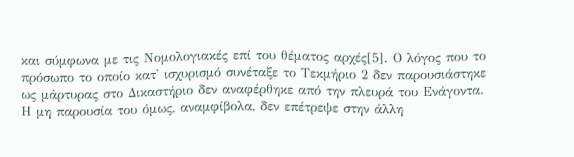και σύμφωνα με τις Νομολογιακές επί του θέματος αρχές[5]. Ο λόγος που το πρόσωπο το οποίο κατ' ισχυρισμό συνέταξε το Τεκμήριο 2 δεν παρουσιάστηκε ως μάρτυρας στο Δικαστήριο δεν αναφέρθηκε από την πλευρά του Ενάγοντα. Η μη παρουσία του όμως, αναμφίβολα, δεν επέτρεψε στην άλλη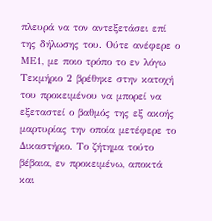πλευρά να τον αντεξετάσει επί της δήλωσης του. Ούτε ανέφερε ο ΜΕ1, με ποιο τρόπο το εν λόγω Τεκμήριο 2 βρέθηκε στην κατοχή του προκειμένου να μπορεί να εξεταστεί ο βαθμός της εξ ακοής μαρτυρίας την οποία μετέφερε το Δικαστήριο. Το ζήτημα τούτο βέβαια, εν προκειμένω, αποκτά και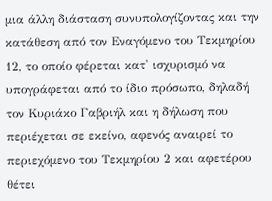μια άλλη διάσταση συνυπολογίζοντας και την κατάθεση από τον Εναγόμενο του Τεκμηρίου 12, το οποίο φέρεται κατ' ισχυρισμό να υπογράφεται από το ίδιο πρόσωπο, δηλαδή τον Κυριάκο Γαβριήλ και η δήλωση που περιέχεται σε εκείνο, αφενός αναιρεί το περιεχόμενο του Τεκμηρίου 2 και αφετέρου θέτει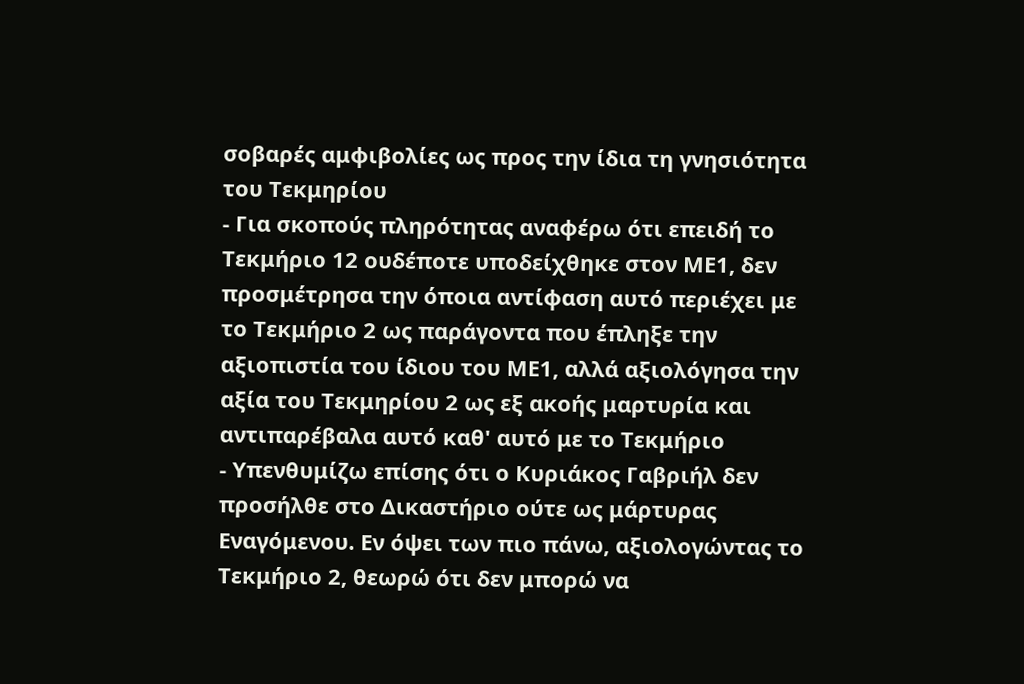σοβαρές αμφιβολίες ως προς την ίδια τη γνησιότητα του Τεκμηρίου
- Για σκοπούς πληρότητας αναφέρω ότι επειδή το Τεκμήριο 12 ουδέποτε υποδείχθηκε στον ΜΕ1, δεν προσμέτρησα την όποια αντίφαση αυτό περιέχει με το Τεκμήριο 2 ως παράγοντα που έπληξε την αξιοπιστία του ίδιου του ΜΕ1, αλλά αξιολόγησα την αξία του Τεκμηρίου 2 ως εξ ακοής μαρτυρία και αντιπαρέβαλα αυτό καθ' αυτό με το Τεκμήριο
- Υπενθυμίζω επίσης ότι ο Κυριάκος Γαβριήλ δεν προσήλθε στο Δικαστήριο ούτε ως μάρτυρας Εναγόμενου. Εν όψει των πιο πάνω, αξιολογώντας το Τεκμήριο 2, θεωρώ ότι δεν μπορώ να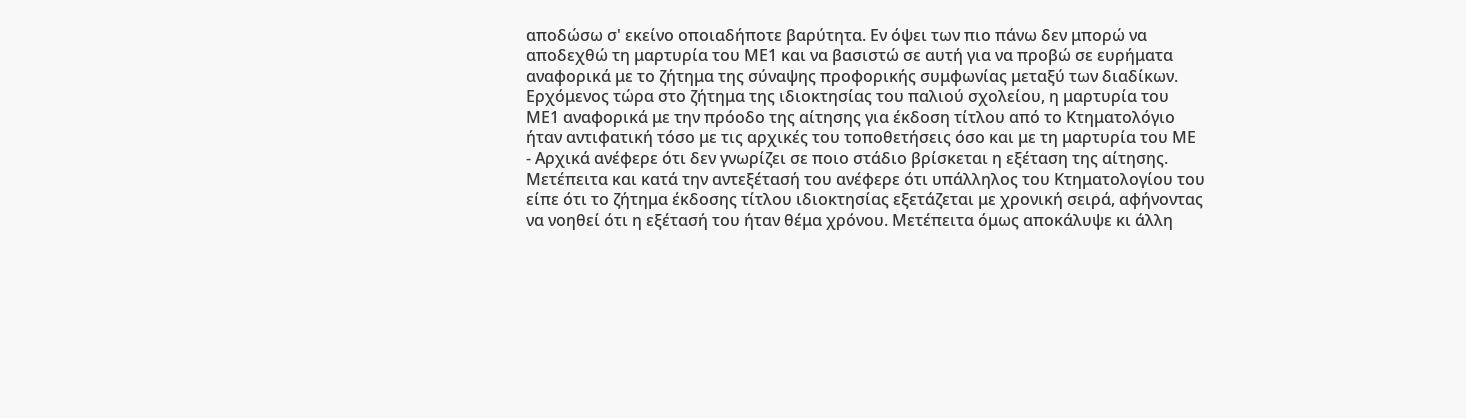αποδώσω σ' εκείνο οποιαδήποτε βαρύτητα. Εν όψει των πιο πάνω δεν μπορώ να αποδεχθώ τη μαρτυρία του ΜΕ1 και να βασιστώ σε αυτή για να προβώ σε ευρήματα αναφορικά με το ζήτημα της σύναψης προφορικής συμφωνίας μεταξύ των διαδίκων. Ερχόμενος τώρα στο ζήτημα της ιδιοκτησίας του παλιού σχολείου, η μαρτυρία του ΜΕ1 αναφορικά με την πρόοδο της αίτησης για έκδοση τίτλου από το Κτηματολόγιο ήταν αντιφατική τόσο με τις αρχικές του τοποθετήσεις όσο και με τη μαρτυρία του ΜΕ
- Αρχικά ανέφερε ότι δεν γνωρίζει σε ποιο στάδιο βρίσκεται η εξέταση της αίτησης. Μετέπειτα και κατά την αντεξέτασή του ανέφερε ότι υπάλληλος του Κτηματολογίου του είπε ότι το ζήτημα έκδοσης τίτλου ιδιοκτησίας εξετάζεται με χρονική σειρά, αφήνοντας να νοηθεί ότι η εξέτασή του ήταν θέμα χρόνου. Μετέπειτα όμως αποκάλυψε κι άλλη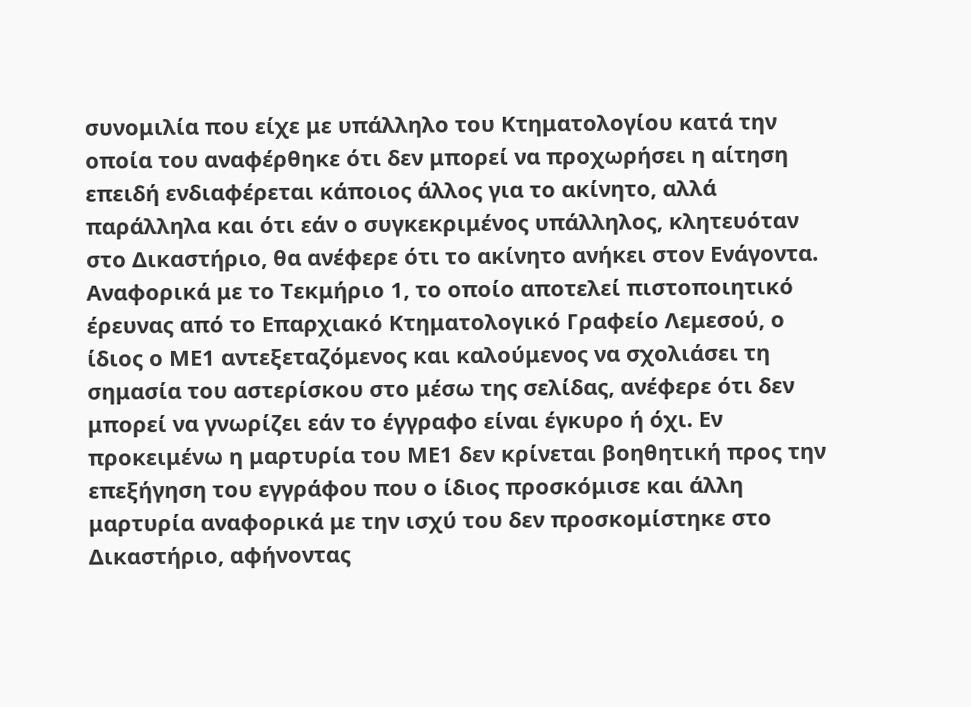συνομιλία που είχε με υπάλληλο του Κτηματολογίου κατά την οποία του αναφέρθηκε ότι δεν μπορεί να προχωρήσει η αίτηση επειδή ενδιαφέρεται κάποιος άλλος για το ακίνητο, αλλά παράλληλα και ότι εάν ο συγκεκριμένος υπάλληλος, κλητευόταν στο Δικαστήριο, θα ανέφερε ότι το ακίνητο ανήκει στον Ενάγοντα. Αναφορικά με το Τεκμήριο 1, το οποίο αποτελεί πιστοποιητικό έρευνας από το Επαρχιακό Κτηματολογικό Γραφείο Λεμεσού, ο ίδιος ο ΜΕ1 αντεξεταζόμενος και καλούμενος να σχολιάσει τη σημασία του αστερίσκου στο μέσω της σελίδας, ανέφερε ότι δεν μπορεί να γνωρίζει εάν το έγγραφο είναι έγκυρο ή όχι. Εν προκειμένω η μαρτυρία του ΜΕ1 δεν κρίνεται βοηθητική προς την επεξήγηση του εγγράφου που ο ίδιος προσκόμισε και άλλη μαρτυρία αναφορικά με την ισχύ του δεν προσκομίστηκε στο Δικαστήριο, αφήνοντας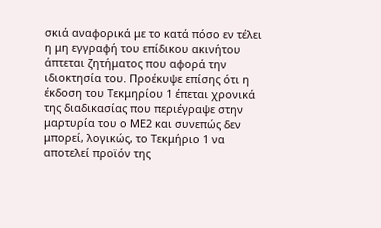σκιά αναφορικά με το κατά πόσο εν τέλει η μη εγγραφή του επίδικου ακινήτου άπτεται ζητήματος που αφορά την ιδιοκτησία του. Προέκυψε επίσης ότι η έκδοση του Τεκμηρίου 1 έπεται χρονικά της διαδικασίας που περιέγραψε στην μαρτυρία του ο ΜΕ2 και συνεπώς δεν μπορεί, λογικώς, το Τεκμήριο 1 να αποτελεί προϊόν της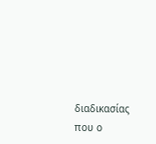διαδικασίας που ο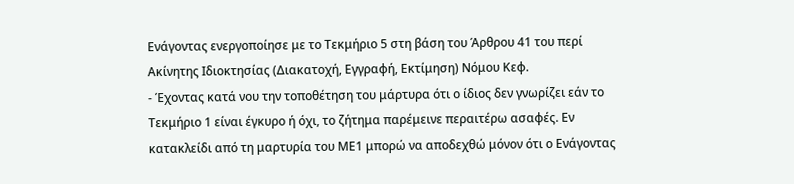Ενάγοντας ενεργοποίησε με το Τεκμήριο 5 στη βάση του Άρθρου 41 του περί Ακίνητης Ιδιοκτησίας (Διακατοχή, Εγγραφή, Εκτίμηση) Νόμου Κεφ.
- Έχοντας κατά νου την τοποθέτηση του μάρτυρα ότι ο ίδιος δεν γνωρίζει εάν το Τεκμήριο 1 είναι έγκυρο ή όχι, το ζήτημα παρέμεινε περαιτέρω ασαφές. Εν κατακλείδι από τη μαρτυρία του ΜΕ1 μπορώ να αποδεχθώ μόνον ότι ο Ενάγοντας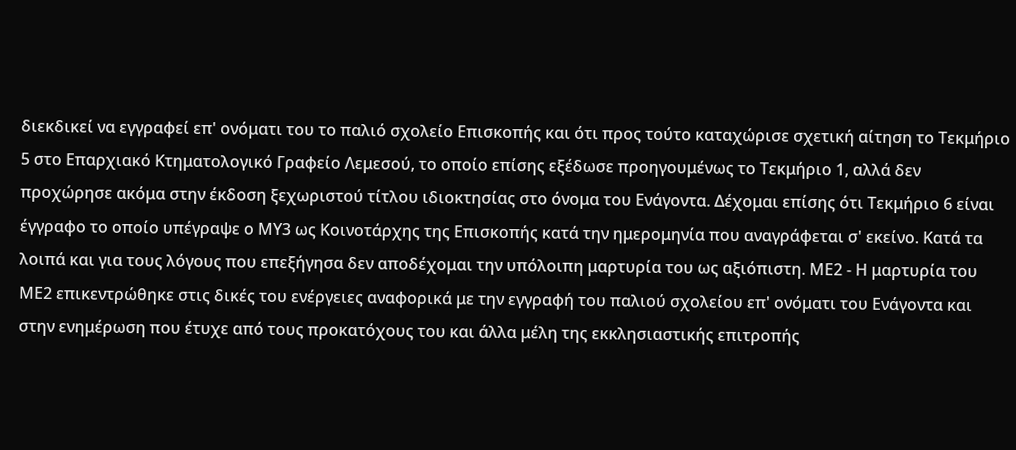διεκδικεί να εγγραφεί επ' ονόματι του το παλιό σχολείο Επισκοπής και ότι προς τούτο καταχώρισε σχετική αίτηση το Τεκμήριο 5 στο Επαρχιακό Κτηματολογικό Γραφείο Λεμεσού, το οποίο επίσης εξέδωσε προηγουμένως το Τεκμήριο 1, αλλά δεν προχώρησε ακόμα στην έκδοση ξεχωριστού τίτλου ιδιοκτησίας στο όνομα του Ενάγοντα. Δέχομαι επίσης ότι Τεκμήριο 6 είναι έγγραφο το οποίο υπέγραψε ο ΜΥ3 ως Κοινοτάρχης της Επισκοπής κατά την ημερομηνία που αναγράφεται σ' εκείνο. Κατά τα λοιπά και για τους λόγους που επεξήγησα δεν αποδέχομαι την υπόλοιπη μαρτυρία του ως αξιόπιστη. ΜΕ2 - Η μαρτυρία του ΜΕ2 επικεντρώθηκε στις δικές του ενέργειες αναφορικά με την εγγραφή του παλιού σχολείου επ' ονόματι του Ενάγοντα και στην ενημέρωση που έτυχε από τους προκατόχους του και άλλα μέλη της εκκλησιαστικής επιτροπής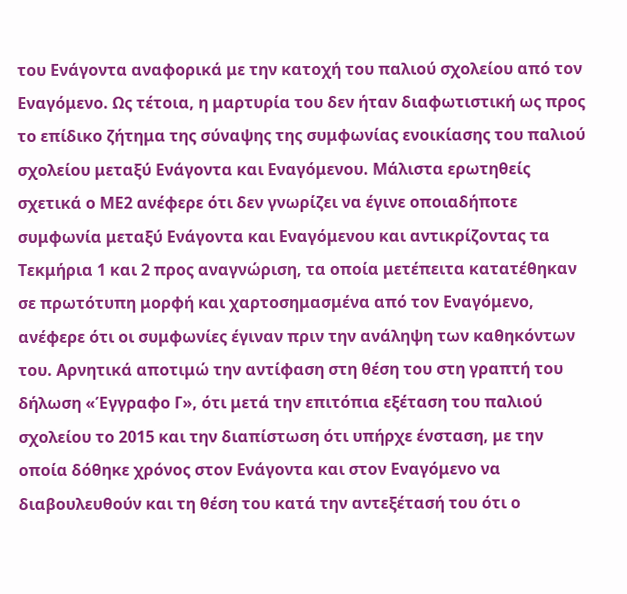του Ενάγοντα αναφορικά με την κατοχή του παλιού σχολείου από τον Εναγόμενο. Ως τέτοια, η μαρτυρία του δεν ήταν διαφωτιστική ως προς το επίδικο ζήτημα της σύναψης της συμφωνίας ενοικίασης του παλιού σχολείου μεταξύ Ενάγοντα και Εναγόμενου. Μάλιστα ερωτηθείς σχετικά ο ΜΕ2 ανέφερε ότι δεν γνωρίζει να έγινε οποιαδήποτε συμφωνία μεταξύ Ενάγοντα και Εναγόμενου και αντικρίζοντας τα Τεκμήρια 1 και 2 προς αναγνώριση, τα οποία μετέπειτα κατατέθηκαν σε πρωτότυπη μορφή και χαρτοσημασμένα από τον Εναγόμενο, ανέφερε ότι οι συμφωνίες έγιναν πριν την ανάληψη των καθηκόντων του. Αρνητικά αποτιμώ την αντίφαση στη θέση του στη γραπτή του δήλωση «Έγγραφο Γ», ότι μετά την επιτόπια εξέταση του παλιού σχολείου το 2015 και την διαπίστωση ότι υπήρχε ένσταση, με την οποία δόθηκε χρόνος στον Ενάγοντα και στον Εναγόμενο να διαβουλευθούν και τη θέση του κατά την αντεξέτασή του ότι ο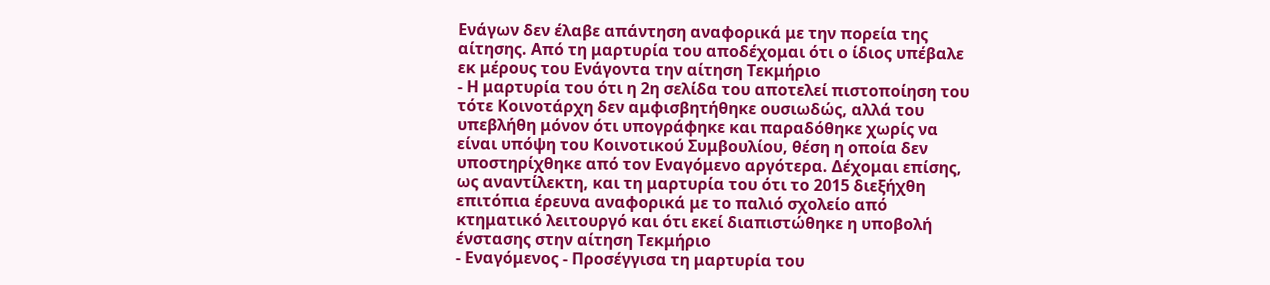Ενάγων δεν έλαβε απάντηση αναφορικά με την πορεία της αίτησης. Από τη μαρτυρία του αποδέχομαι ότι ο ίδιος υπέβαλε εκ μέρους του Ενάγοντα την αίτηση Τεκμήριο
- Η μαρτυρία του ότι η 2η σελίδα του αποτελεί πιστοποίηση του τότε Κοινοτάρχη δεν αμφισβητήθηκε ουσιωδώς, αλλά του υπεβλήθη μόνον ότι υπογράφηκε και παραδόθηκε χωρίς να είναι υπόψη του Κοινοτικού Συμβουλίου, θέση η οποία δεν υποστηρίχθηκε από τον Εναγόμενο αργότερα. Δέχομαι επίσης, ως αναντίλεκτη, και τη μαρτυρία του ότι το 2015 διεξήχθη επιτόπια έρευνα αναφορικά με το παλιό σχολείο από κτηματικό λειτουργό και ότι εκεί διαπιστώθηκε η υποβολή ένστασης στην αίτηση Τεκμήριο
- Εναγόμενος - Προσέγγισα τη μαρτυρία του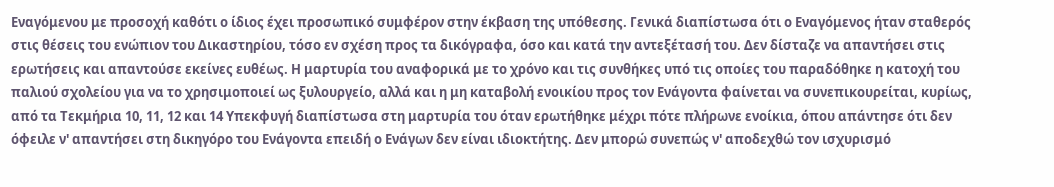Εναγόμενου με προσοχή καθότι ο ίδιος έχει προσωπικό συμφέρον στην έκβαση της υπόθεσης. Γενικά διαπίστωσα ότι ο Εναγόμενος ήταν σταθερός στις θέσεις του ενώπιον του Δικαστηρίου, τόσο εν σχέση προς τα δικόγραφα, όσο και κατά την αντεξέτασή του. Δεν δίσταζε να απαντήσει στις ερωτήσεις και απαντούσε εκείνες ευθέως. Η μαρτυρία του αναφορικά με το χρόνο και τις συνθήκες υπό τις οποίες του παραδόθηκε η κατοχή του παλιού σχολείου για να το χρησιμοποιεί ως ξυλουργείο, αλλά και η μη καταβολή ενοικίου προς τον Ενάγοντα φαίνεται να συνεπικουρείται, κυρίως, από τα Τεκμήρια 10, 11, 12 και 14 Υπεκφυγή διαπίστωσα στη μαρτυρία του όταν ερωτήθηκε μέχρι πότε πλήρωνε ενοίκια, όπου απάντησε ότι δεν όφειλε ν' απαντήσει στη δικηγόρο του Ενάγοντα επειδή ο Ενάγων δεν είναι ιδιοκτήτης. Δεν μπορώ συνεπώς ν' αποδεχθώ τον ισχυρισμό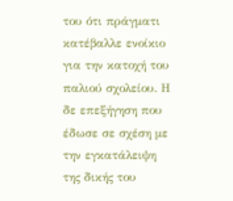του ότι πράγματι κατέβαλλε ενοίκιο για την κατοχή του παλιού σχολείου. Η δε επεξήγηση που έδωσε σε σχέση με την εγκατάλειψη της δικής του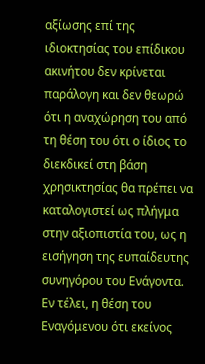αξίωσης επί της ιδιοκτησίας του επίδικου ακινήτου δεν κρίνεται παράλογη και δεν θεωρώ ότι η αναχώρηση του από τη θέση του ότι ο ίδιος το διεκδικεί στη βάση χρησικτησίας θα πρέπει να καταλογιστεί ως πλήγμα στην αξιοπιστία του, ως η εισήγηση της ευπαίδευτης συνηγόρου του Ενάγοντα. Εν τέλει, η θέση του Εναγόμενου ότι εκείνος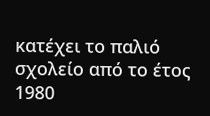κατέχει το παλιό σχολείο από το έτος 1980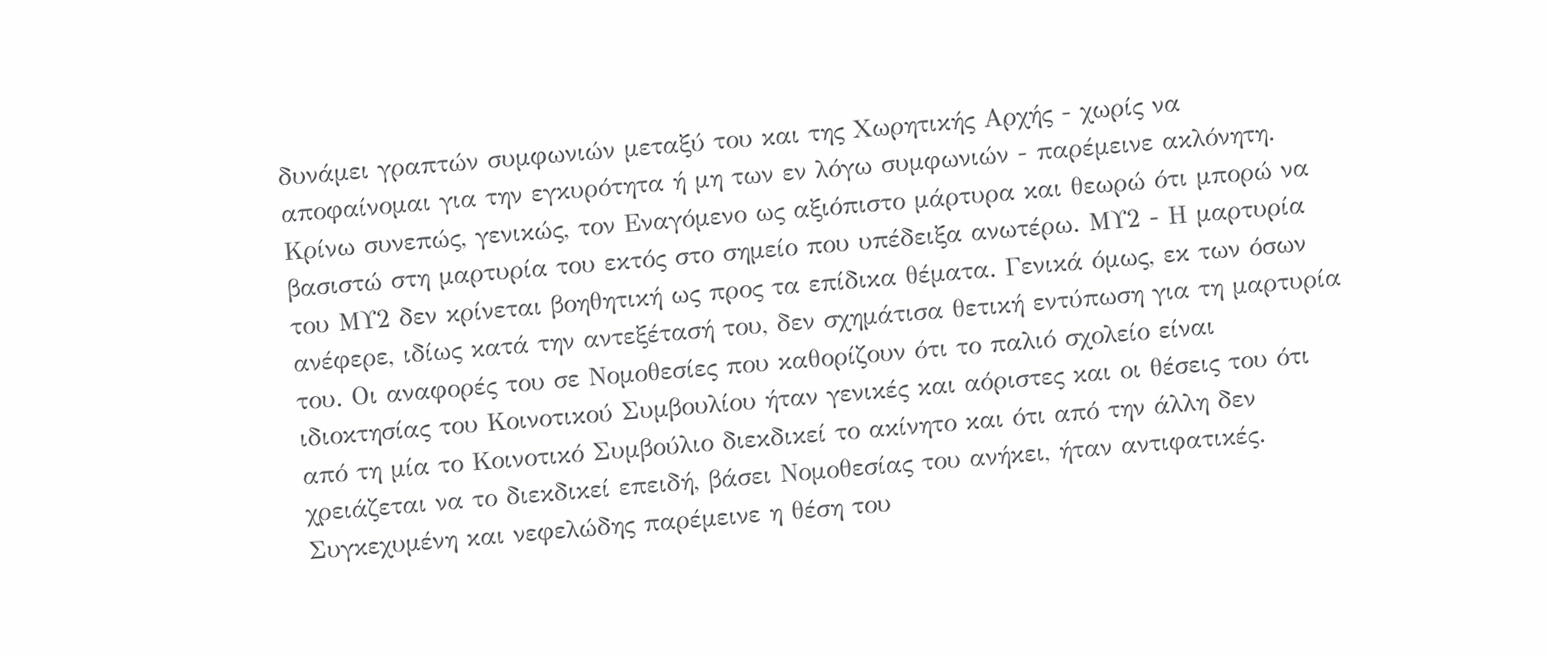δυνάμει γραπτών συμφωνιών μεταξύ του και της Χωρητικής Αρχής - χωρίς να αποφαίνομαι για την εγκυρότητα ή μη των εν λόγω συμφωνιών - παρέμεινε ακλόνητη. Κρίνω συνεπώς, γενικώς, τον Εναγόμενο ως αξιόπιστο μάρτυρα και θεωρώ ότι μπορώ να βασιστώ στη μαρτυρία του εκτός στο σημείο που υπέδειξα ανωτέρω. ΜΥ2 - Η μαρτυρία του ΜΥ2 δεν κρίνεται βοηθητική ως προς τα επίδικα θέματα. Γενικά όμως, εκ των όσων ανέφερε, ιδίως κατά την αντεξέτασή του, δεν σχημάτισα θετική εντύπωση για τη μαρτυρία του. Οι αναφορές του σε Νομοθεσίες που καθορίζουν ότι το παλιό σχολείο είναι ιδιοκτησίας του Κοινοτικού Συμβουλίου ήταν γενικές και αόριστες και οι θέσεις του ότι από τη μία το Κοινοτικό Συμβούλιο διεκδικεί το ακίνητο και ότι από την άλλη δεν χρειάζεται να το διεκδικεί επειδή, βάσει Νομοθεσίας του ανήκει, ήταν αντιφατικές. Συγκεχυμένη και νεφελώδης παρέμεινε η θέση του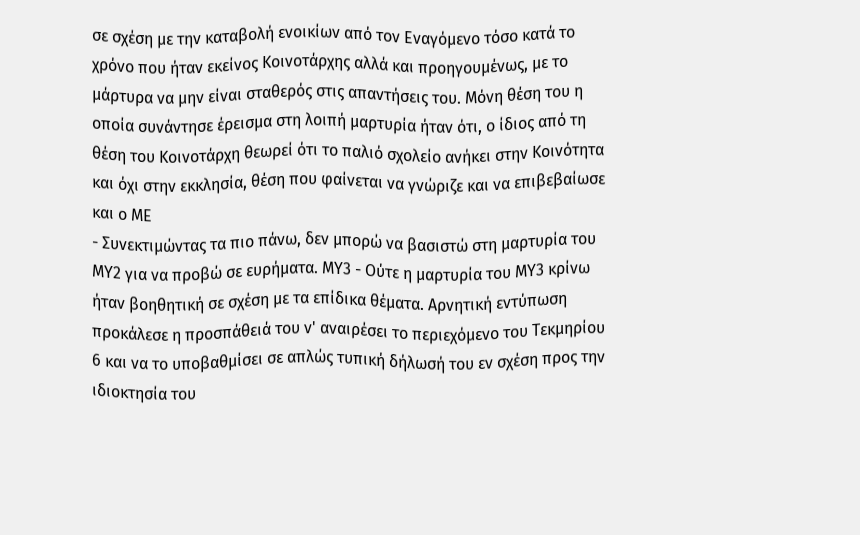σε σχέση με την καταβολή ενοικίων από τον Εναγόμενο τόσο κατά το χρόνο που ήταν εκείνος Κοινοτάρχης αλλά και προηγουμένως, με το μάρτυρα να μην είναι σταθερός στις απαντήσεις του. Μόνη θέση του η οποία συνάντησε έρεισμα στη λοιπή μαρτυρία ήταν ότι, ο ίδιος από τη θέση του Κοινοτάρχη θεωρεί ότι το παλιό σχολείο ανήκει στην Κοινότητα και όχι στην εκκλησία, θέση που φαίνεται να γνώριζε και να επιβεβαίωσε και ο ΜΕ
- Συνεκτιμώντας τα πιο πάνω, δεν μπορώ να βασιστώ στη μαρτυρία του ΜΥ2 για να προβώ σε ευρήματα. ΜΥ3 - Ούτε η μαρτυρία του ΜΥ3 κρίνω ήταν βοηθητική σε σχέση με τα επίδικα θέματα. Αρνητική εντύπωση προκάλεσε η προσπάθειά του ν' αναιρέσει το περιεχόμενο του Τεκμηρίου 6 και να το υποβαθμίσει σε απλώς τυπική δήλωσή του εν σχέση προς την ιδιοκτησία του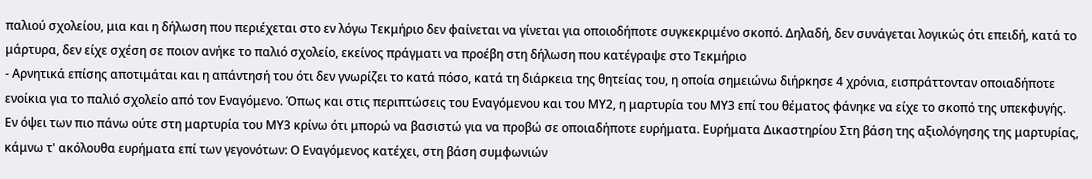παλιού σχολείου, μια και η δήλωση που περιέχεται στο εν λόγω Τεκμήριο δεν φαίνεται να γίνεται για οποιοδήποτε συγκεκριμένο σκοπό. Δηλαδή, δεν συνάγεται λογικώς ότι επειδή, κατά το μάρτυρα, δεν είχε σχέση σε ποιον ανήκε το παλιό σχολείο, εκείνος πράγματι να προέβη στη δήλωση που κατέγραψε στο Τεκμήριο
- Αρνητικά επίσης αποτιμάται και η απάντησή του ότι δεν γνωρίζει το κατά πόσο, κατά τη διάρκεια της θητείας του, η οποία σημειώνω διήρκησε 4 χρόνια, εισπράττονταν οποιαδήποτε ενοίκια για το παλιό σχολείο από τον Εναγόμενο. Όπως και στις περιπτώσεις του Εναγόμενου και του ΜΥ2, η μαρτυρία του ΜΥ3 επί του θέματος φάνηκε να είχε το σκοπό της υπεκφυγής. Εν όψει των πιο πάνω ούτε στη μαρτυρία του ΜΥ3 κρίνω ότι μπορώ να βασιστώ για να προβώ σε οποιαδήποτε ευρήματα. Ευρήματα Δικαστηρίου Στη βάση της αξιολόγησης της μαρτυρίας, κάμνω τ' ακόλουθα ευρήματα επί των γεγονότων: Ο Εναγόμενος κατέχει, στη βάση συμφωνιών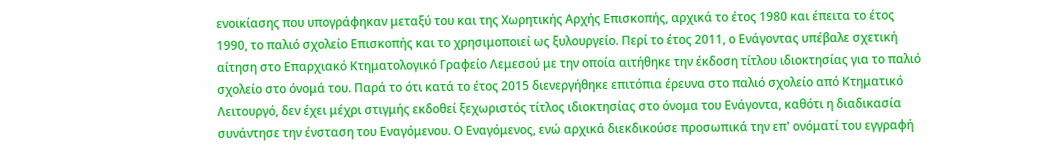ενοικίασης που υπογράφηκαν μεταξύ του και της Χωρητικής Αρχής Επισκοπής, αρχικά το έτος 1980 και έπειτα το έτος 1990, το παλιό σχολείο Επισκοπής και το χρησιμοποιεί ως ξυλουργείο. Περί το έτος 2011, ο Ενάγοντας υπέβαλε σχετική αίτηση στο Επαρχιακό Κτηματολογικό Γραφείο Λεμεσού με την οποία αιτήθηκε την έκδοση τίτλου ιδιοκτησίας για το παλιό σχολείο στο όνομά του. Παρά το ότι κατά το έτος 2015 διενεργήθηκε επιτόπια έρευνα στο παλιό σχολείο από Κτηματικό Λειτουργό, δεν έχει μέχρι στιγμής εκδοθεί ξεχωριστός τίτλος ιδιοκτησίας στο όνομα του Ενάγοντα, καθότι η διαδικασία συνάντησε την ένσταση του Εναγόμενου. Ο Εναγόμενος, ενώ αρχικά διεκδικούσε προσωπικά την επ' ονόματί του εγγραφή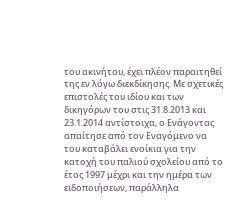του ακινήτου, έχει πλέον παραιτηθεί της εν λόγω διεκδίκησης. Με σχετικές επιστολές του ιδίου και των δικηγόρων του στις 31.8.2013 και 23.1.2014 αντίστοιχα, ο Ενάγοντας απαίτησε από τον Εναγόμενο να του καταβάλει ενοίκια για την κατοχή του παλιού σχολείου από το έτος 1997 μέχρι και την ημέρα των ειδοποιήσεων, παράλληλα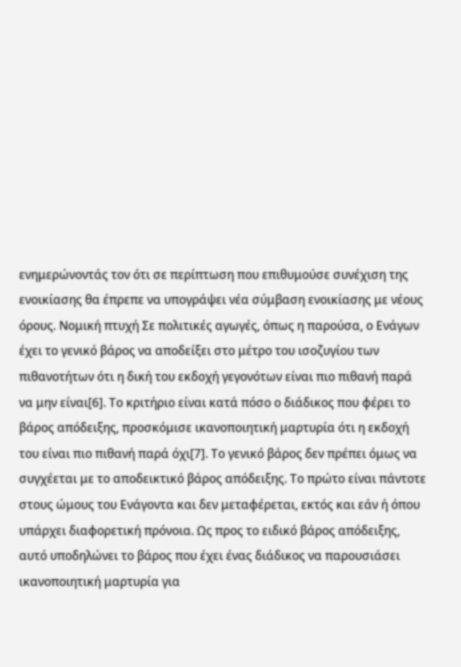ενημερώνοντάς τον ότι σε περίπτωση που επιθυμούσε συνέχιση της ενοικίασης θα έπρεπε να υπογράψει νέα σύμβαση ενοικίασης με νέους όρους. Νομική πτυχή Σε πολιτικές αγωγές, όπως η παρούσα, ο Ενάγων έχει το γενικό βάρος να αποδείξει στο μέτρο του ισοζυγίου των πιθανοτήτων ότι η δική του εκδοχή γεγονότων είναι πιο πιθανή παρά να μην είναι[6]. Το κριτήριο είναι κατά πόσο ο διάδικος που φέρει το βάρος απόδειξης, προσκόμισε ικανοποιητική μαρτυρία ότι η εκδοχή του είναι πιο πιθανή παρά όχι[7]. Το γενικό βάρος δεν πρέπει όμως να συγχέεται με το αποδεικτικό βάρος απόδειξης. Το πρώτο είναι πάντοτε στους ώμους του Ενάγοντα και δεν μεταφέρεται, εκτός και εάν ή όπου υπάρχει διαφορετική πρόνοια. Ως προς το ειδικό βάρος απόδειξης, αυτό υποδηλώνει το βάρος που έχει ένας διάδικος να παρουσιάσει ικανοποιητική μαρτυρία για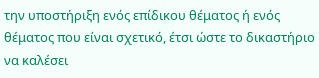την υποστήριξη ενός επίδικου θέματος ή ενός θέματος που είναι σχετικό, έτσι ώστε το δικαστήριο να καλέσει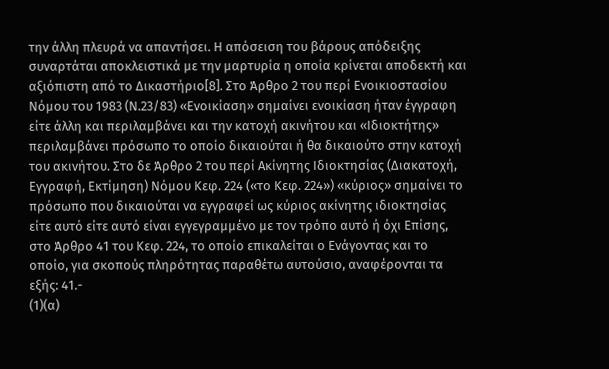την άλλη πλευρά να απαντήσει. Η απόσειση του βάρους απόδειξης συναρτάται αποκλειστικά με την μαρτυρία η οποία κρίνεται αποδεκτή και αξιόπιστη από το Δικαστήριο[8]. Στο Άρθρο 2 του περί Ενοικιοστασίου Νόμου του 1983 (Ν.23/83) «Ενοικίαση» σημαίνει ενοικίαση ήταν έγγραφη είτε άλλη και περιλαμβάνει και την κατοχή ακινήτου και «Ιδιοκτήτης» περιλαμβάνει πρόσωπο το οποίο δικαιούται ή θα δικαιούτο στην κατοχή του ακινήτου. Στο δε Άρθρο 2 του περί Ακίνητης Ιδιοκτησίας (Διακατοχή, Εγγραφή, Εκτίμηση) Νόμου Κεφ. 224 («το Κεφ. 224») «κύριος» σημαίνει το πρόσωπο που δικαιούται να εγγραφεί ως κύριος ακίνητης ιδιοκτησίας είτε αυτό είτε αυτό είναι εγγεγραμμένο με τον τρόπο αυτό ή όχι Επίσης, στο Άρθρο 41 του Κεφ. 224, το οποίο επικαλείται ο Ενάγοντας και το οποίο, για σκοπούς πληρότητας παραθέτω αυτούσιο, αναφέρονται τα εξής: 41.-
(1)(α)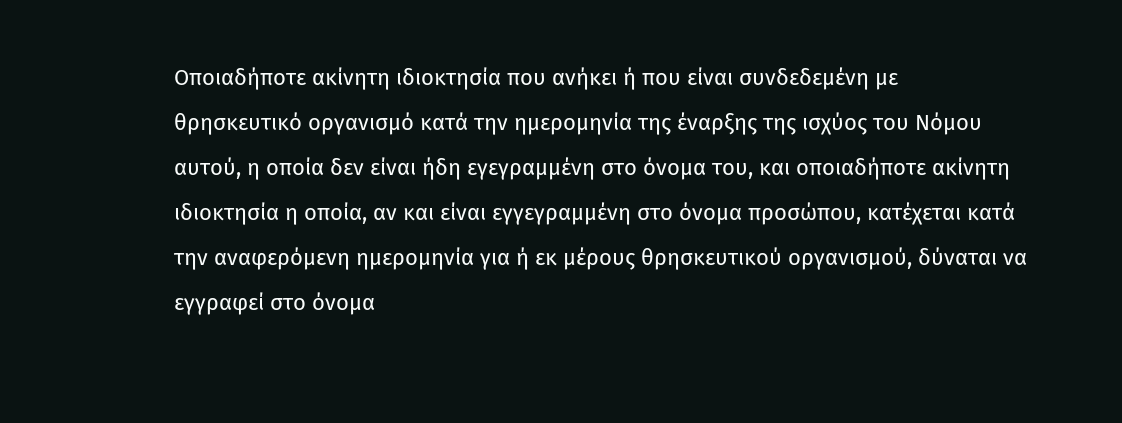Οποιαδήποτε ακίνητη ιδιοκτησία που ανήκει ή που είναι συνδεδεμένη με θρησκευτικό οργανισμό κατά την ημερομηνία της έναρξης της ισχύος του Νόμου αυτού, η οποία δεν είναι ήδη εγεγραμμένη στο όνομα του, και οποιαδήποτε ακίνητη ιδιοκτησία η οποία, αν και είναι εγγεγραμμένη στο όνομα προσώπου, κατέχεται κατά την αναφερόμενη ημερομηνία για ή εκ μέρους θρησκευτικού οργανισμού, δύναται να εγγραφεί στο όνομα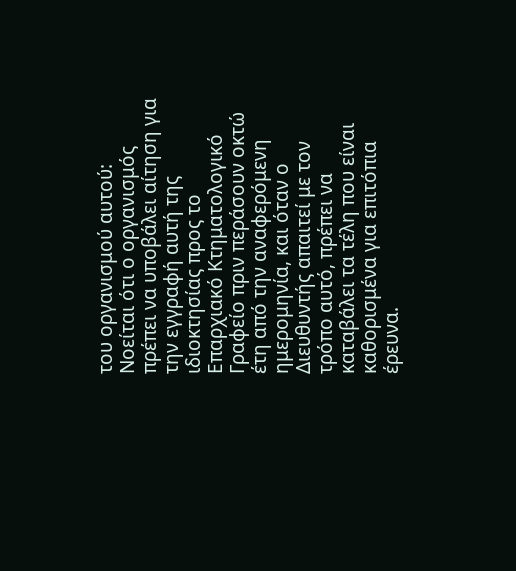του οργανισμού αυτού: Νοείται ότι ο οργανισμός πρέπει να υποβάλει αίτηση για την εγγραφή αυτή της ιδιοκτησίας προς το Επαρχιακό Κτηματολογικό Γραφείο πριν περάσουν οκτώ έτη από την αναφερόμενη ημερομηνία, και όταν ο Διευθυντής απαιτεί με τον τρόπο αυτό, πρέπει να καταβάλει τα τέλη που είναι καθορισμένα για επιτόπια έρευνα.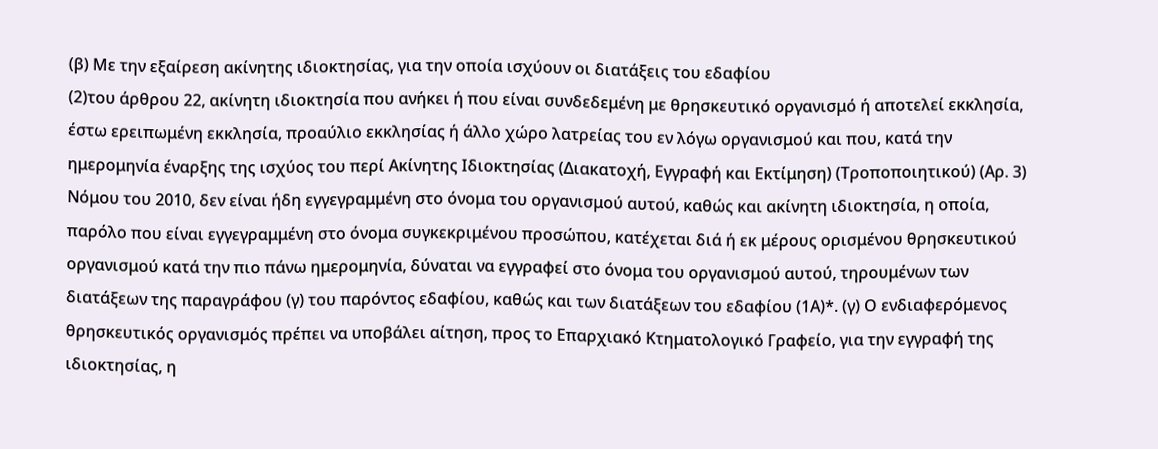(β) Με την εξαίρεση ακίνητης ιδιοκτησίας, για την οποία ισχύουν οι διατάξεις του εδαφίου
(2)του άρθρου 22, ακίνητη ιδιοκτησία που ανήκει ή που είναι συνδεδεμένη με θρησκευτικό οργανισμό ή αποτελεί εκκλησία, έστω ερειπωμένη εκκλησία, προαύλιο εκκλησίας ή άλλο χώρο λατρείας του εν λόγω οργανισμού και που, κατά την ημερομηνία έναρξης της ισχύος του περί Ακίνητης Ιδιοκτησίας (Διακατοχή, Εγγραφή και Εκτίμηση) (Τροποποιητικού) (Αρ. 3) Νόμου του 2010, δεν είναι ήδη εγγεγραμμένη στο όνομα του οργανισμού αυτού, καθώς και ακίνητη ιδιοκτησία, η οποία, παρόλο που είναι εγγεγραμμένη στο όνομα συγκεκριμένου προσώπου, κατέχεται διά ή εκ μέρους ορισμένου θρησκευτικού οργανισμού κατά την πιο πάνω ημερομηνία, δύναται να εγγραφεί στο όνομα του οργανισμού αυτού, τηρουμένων των διατάξεων της παραγράφου (γ) του παρόντος εδαφίου, καθώς και των διατάξεων του εδαφίου (1Α)*. (γ) Ο ενδιαφερόμενος θρησκευτικός οργανισμός πρέπει να υποβάλει αίτηση, προς το Επαρχιακό Κτηματολογικό Γραφείο, για την εγγραφή της ιδιοκτησίας, η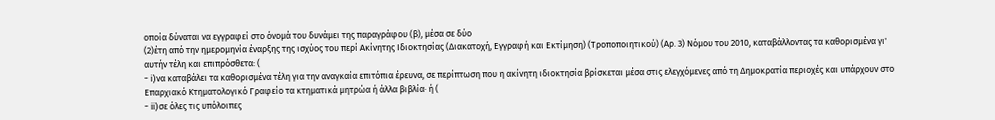οποία δύναται να εγγραφεί στο όνομά του δυνάμει της παραγράφου (β), μέσα σε δύο
(2)έτη από την ημερομηνία έναρξης της ισχύος του περί Ακίνητης Ιδιοκτησίας (Διακατοχή, Εγγραφή και Εκτίμηση) (Τροποποιητικού) (Αρ. 3) Νόμου του 2010, καταβάλλοντας τα καθορισμένα γι' αυτήν τέλη και επιπρόσθετα: (
- i)να καταβάλει τα καθορισμένα τέλη για την αναγκαία επιτόπια έρευνα, σε περίπτωση που η ακίνητη ιδιοκτησία βρίσκεται μέσα στις ελεγχόμενες από τη Δημοκρατία περιοχές και υπάρχουν στο Επαρχιακό Κτηματολογικό Γραφείο τα κτηματικά μητρώα ή άλλα βιβλία· ή (
- ii)σε όλες τις υπόλοιπες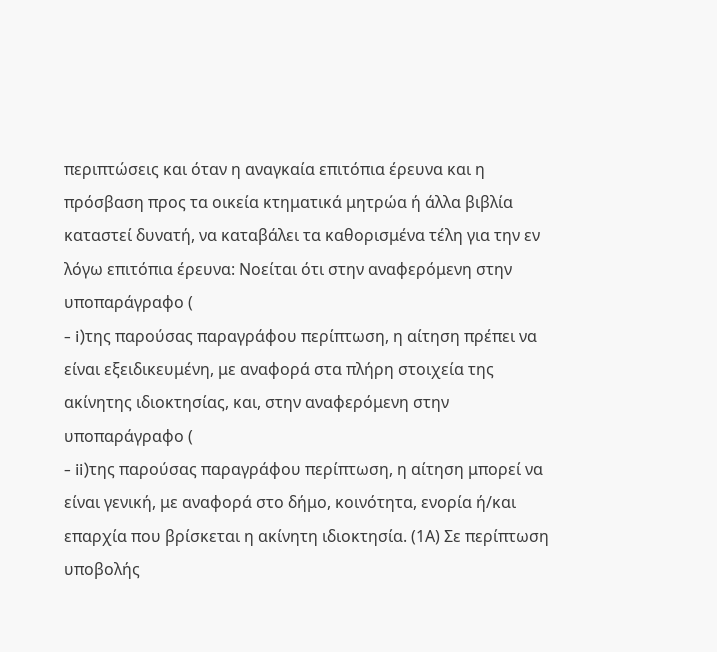περιπτώσεις και όταν η αναγκαία επιτόπια έρευνα και η πρόσβαση προς τα οικεία κτηματικά μητρώα ή άλλα βιβλία καταστεί δυνατή, να καταβάλει τα καθορισμένα τέλη για την εν λόγω επιτόπια έρευνα: Νοείται ότι στην αναφερόμενη στην υποπαράγραφο (
- i)της παρούσας παραγράφου περίπτωση, η αίτηση πρέπει να είναι εξειδικευμένη, με αναφορά στα πλήρη στοιχεία της ακίνητης ιδιοκτησίας, και, στην αναφερόμενη στην υποπαράγραφο (
- ii)της παρούσας παραγράφου περίπτωση, η αίτηση μπορεί να είναι γενική, με αναφορά στο δήμο, κοινότητα, ενορία ή/και επαρχία που βρίσκεται η ακίνητη ιδιοκτησία. (1Α) Σε περίπτωση υποβολής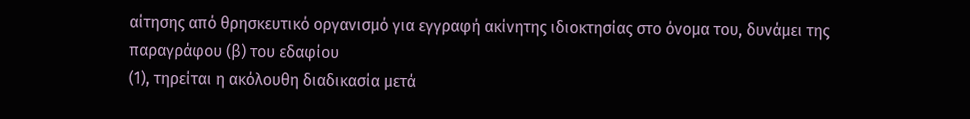αίτησης από θρησκευτικό οργανισμό για εγγραφή ακίνητης ιδιοκτησίας στο όνομα του, δυνάμει της παραγράφου (β) του εδαφίου
(1), τηρείται η ακόλουθη διαδικασία μετά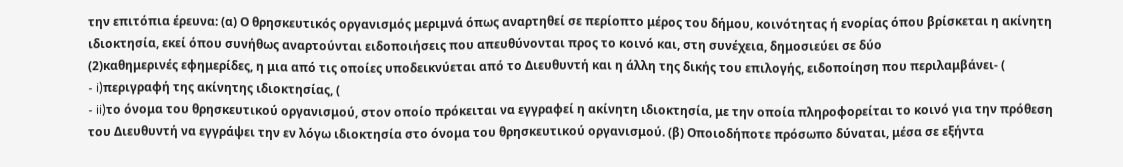την επιτόπια έρευνα: (α) Ο θρησκευτικός οργανισμός μεριμνά όπως αναρτηθεί σε περίοπτο μέρος του δήμου, κοινότητας ή ενορίας όπου βρίσκεται η ακίνητη ιδιοκτησία, εκεί όπου συνήθως αναρτούνται ειδοποιήσεις που απευθύνονται προς το κοινό και, στη συνέχεια, δημοσιεύει σε δύο
(2)καθημερινές εφημερίδες, η μια από τις οποίες υποδεικνύεται από το Διευθυντή και η άλλη της δικής του επιλογής, ειδοποίηση που περιλαμβάνει- (
- i)περιγραφή της ακίνητης ιδιοκτησίας, (
- ii)το όνομα του θρησκευτικού οργανισμού, στον οποίο πρόκειται να εγγραφεί η ακίνητη ιδιοκτησία, με την οποία πληροφορείται το κοινό για την πρόθεση του Διευθυντή να εγγράψει την εν λόγω ιδιοκτησία στο όνομα του θρησκευτικού οργανισμού. (β) Οποιοδήποτε πρόσωπο δύναται, μέσα σε εξήντα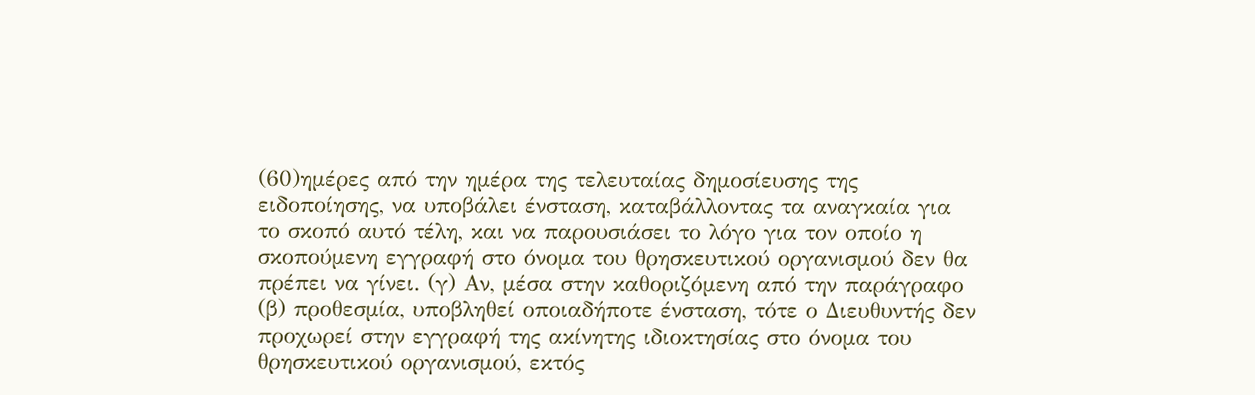(60)ημέρες από την ημέρα της τελευταίας δημοσίευσης της ειδοποίησης, να υποβάλει ένσταση, καταβάλλοντας τα αναγκαία για το σκοπό αυτό τέλη, και να παρουσιάσει το λόγο για τον οποίο η σκοπούμενη εγγραφή στο όνομα του θρησκευτικού οργανισμού δεν θα πρέπει να γίνει. (γ) Αν, μέσα στην καθοριζόμενη από την παράγραφο (β) προθεσμία, υποβληθεί οποιαδήποτε ένσταση, τότε ο Διευθυντής δεν προχωρεί στην εγγραφή της ακίνητης ιδιοκτησίας στο όνομα του θρησκευτικού οργανισμού, εκτός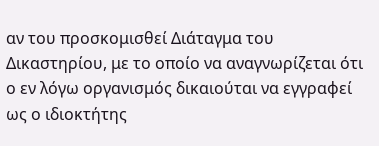αν του προσκομισθεί Διάταγμα του Δικαστηρίου, με το οποίο να αναγνωρίζεται ότι ο εν λόγω οργανισμός δικαιούται να εγγραφεί ως ο ιδιοκτήτης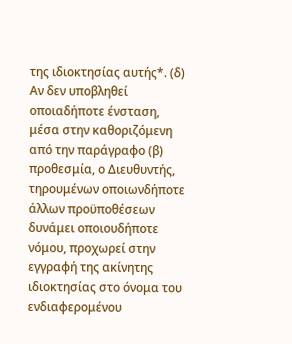της ιδιοκτησίας αυτής*. (δ) Αν δεν υποβληθεί οποιαδήποτε ένσταση, μέσα στην καθοριζόμενη από την παράγραφο (β) προθεσμία, ο Διευθυντής, τηρουμένων οποιωνδήποτε άλλων προϋποθέσεων δυνάμει οποιουδήποτε νόμου, προχωρεί στην εγγραφή της ακίνητης ιδιοκτησίας στο όνομα του ενδιαφερομένου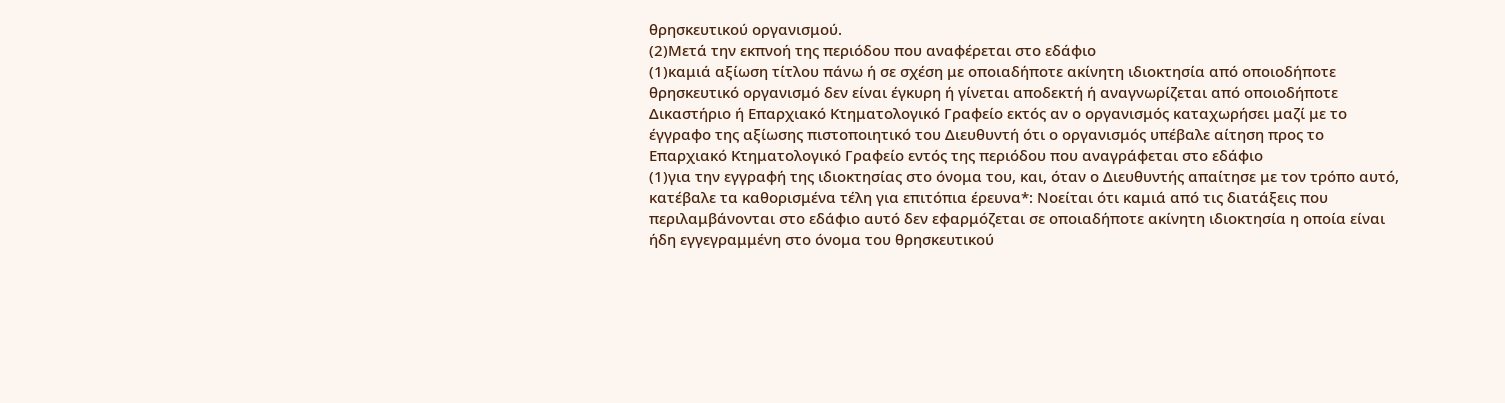θρησκευτικού οργανισμού.
(2)Μετά την εκπνοή της περιόδου που αναφέρεται στο εδάφιο
(1)καμιά αξίωση τίτλου πάνω ή σε σχέση με οποιαδήποτε ακίνητη ιδιοκτησία από οποιοδήποτε θρησκευτικό οργανισμό δεν είναι έγκυρη ή γίνεται αποδεκτή ή αναγνωρίζεται από οποιοδήποτε Δικαστήριο ή Επαρχιακό Κτηματολογικό Γραφείο εκτός αν ο οργανισμός καταχωρήσει μαζί με το έγγραφο της αξίωσης πιστοποιητικό του Διευθυντή ότι ο οργανισμός υπέβαλε αίτηση προς το Επαρχιακό Κτηματολογικό Γραφείο εντός της περιόδου που αναγράφεται στο εδάφιο
(1)για την εγγραφή της ιδιοκτησίας στο όνομα του, και, όταν ο Διευθυντής απαίτησε με τον τρόπο αυτό, κατέβαλε τα καθορισμένα τέλη για επιτόπια έρευνα*: Νοείται ότι καμιά από τις διατάξεις που περιλαμβάνονται στο εδάφιο αυτό δεν εφαρμόζεται σε οποιαδήποτε ακίνητη ιδιοκτησία η οποία είναι ήδη εγγεγραμμένη στο όνομα του θρησκευτικού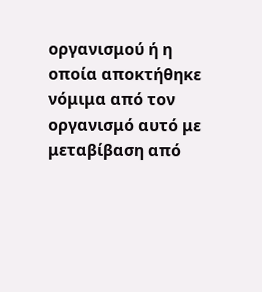οργανισμού ή η οποία αποκτήθηκε νόμιμα από τον οργανισμό αυτό με μεταβίβαση από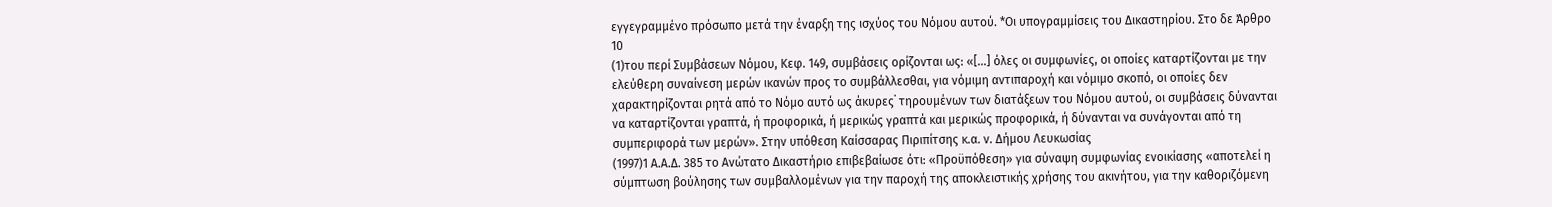εγγεγραμμένο πρόσωπο μετά την έναρξη της ισχύος του Νόμου αυτού. *Οι υπογραμμίσεις του Δικαστηρίου. Στο δε Άρθρο 10
(1)του περί Συμβάσεων Νόμου, Κεφ. 149, συμβάσεις ορίζονται ως: «[...] όλες οι συμφωνίες, οι οποίες καταρτίζονται με την ελεύθερη συναίνεση μερών ικανών προς το συμβάλλεσθαι, για νόμιμη αντιπαροχή και νόμιμο σκοπό, οι οποίες δεν χαρακτηρίζονται ρητά από το Νόμο αυτό ως άκυρες˙ τηρουμένων των διατάξεων του Νόμου αυτού, οι συμβάσεις δύνανται να καταρτίζονται γραπτά, ή προφορικά, ή μερικώς γραπτά και μερικώς προφορικά, ή δύνανται να συνάγονται από τη συμπεριφορά των μερών». Στην υπόθεση Καίσσαρας Πιριπίτσης κ.α. ν. Δήμου Λευκωσίας
(1997)1 Α.Α.Δ. 385 το Ανώτατο Δικαστήριο επιβεβαίωσε ότι: «Προϋπόθεση» για σύναψη συμφωνίας ενοικίασης «αποτελεί η σύμπτωση βούλησης των συμβαλλομένων για την παροχή της αποκλειστικής χρήσης του ακινήτου, για την καθοριζόμενη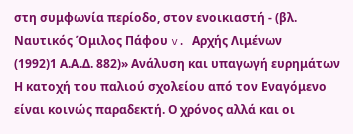στη συμφωνία περίοδο, στον ενοικιαστή - (βλ. Ναυτικός Όμιλος Πάφου v. Αρχής Λιμένων
(1992)1 Α.Α.Δ. 882)» Ανάλυση και υπαγωγή ευρημάτων Η κατοχή του παλιού σχολείου από τον Εναγόμενο είναι κοινώς παραδεκτή. Ο χρόνος αλλά και οι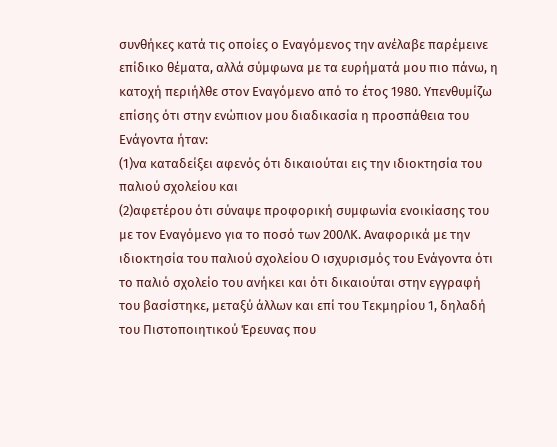συνθήκες κατά τις οποίες ο Εναγόμενος την ανέλαβε παρέμεινε επίδικο θέματα, αλλά σύμφωνα με τα ευρήματά μου πιο πάνω, η κατοχή περιήλθε στον Εναγόμενο από το έτος 1980. Υπενθυμίζω επίσης ότι στην ενώπιον μου διαδικασία η προσπάθεια του Ενάγοντα ήταν:
(1)να καταδείξει αφενός ότι δικαιούται εις την ιδιοκτησία του παλιού σχολείου και
(2)αφετέρου ότι σύναψε προφορική συμφωνία ενοικίασης του με τον Εναγόμενο για το ποσό των 200ΛΚ. Αναφορικά με την ιδιοκτησία του παλιού σχολείου Ο ισχυρισμός του Ενάγοντα ότι το παλιό σχολείο του ανήκει και ότι δικαιούται στην εγγραφή του βασίστηκε, μεταξύ άλλων και επί του Τεκμηρίου 1, δηλαδή του Πιστοποιητικού Έρευνας που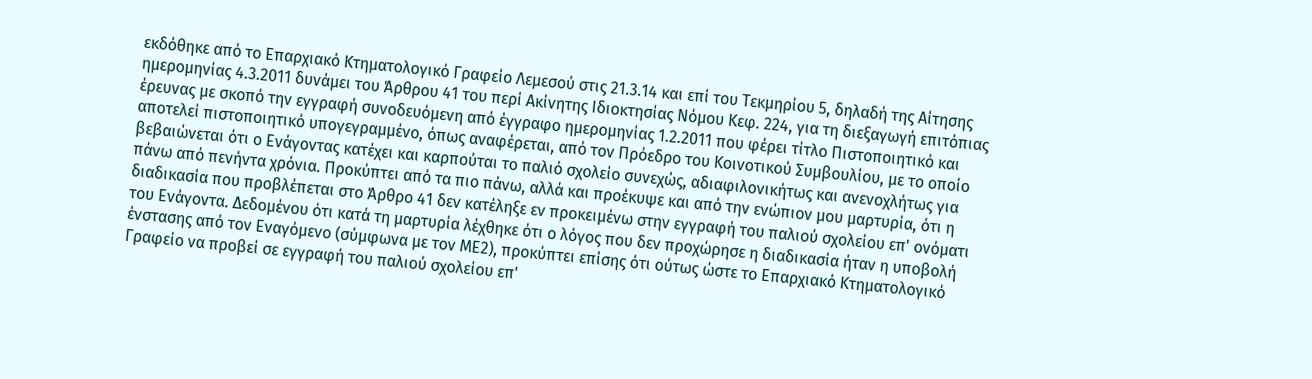εκδόθηκε από το Επαρχιακό Κτηματολογικό Γραφείο Λεμεσού στις 21.3.14 και επί του Τεκμηρίου 5, δηλαδή της Αίτησης ημερομηνίας 4.3.2011 δυνάμει του Άρθρου 41 του περί Ακίνητης Ιδιοκτησίας Νόμου Κεφ. 224, για τη διεξαγωγή επιτόπιας έρευνας με σκοπό την εγγραφή συνοδευόμενη από έγγραφο ημερομηνίας 1.2.2011 που φέρει τίτλο Πιστοποιητικό και αποτελεί πιστοποιητικό υπογεγραμμένο, όπως αναφέρεται, από τον Πρόεδρο του Κοινοτικού Συμβουλίου, με το οποίο βεβαιώνεται ότι ο Ενάγοντας κατέχει και καρπούται το παλιό σχολείο συνεχώς, αδιαφιλονικήτως και ανενοχλήτως για πάνω από πενήντα χρόνια. Προκύπτει από τα πιο πάνω, αλλά και προέκυψε και από την ενώπιον μου μαρτυρία, ότι η διαδικασία που προβλέπεται στο Άρθρο 41 δεν κατέληξε εν προκειμένω στην εγγραφή του παλιού σχολείου επ' ονόματι του Ενάγοντα. Δεδομένου ότι κατά τη μαρτυρία λέχθηκε ότι ο λόγος που δεν προχώρησε η διαδικασία ήταν η υποβολή ένστασης από τον Εναγόμενο (σύμφωνα με τον ΜΕ2), προκύπτει επίσης ότι ούτως ώστε το Επαρχιακό Κτηματολογικό Γραφείο να προβεί σε εγγραφή του παλιού σχολείου επ'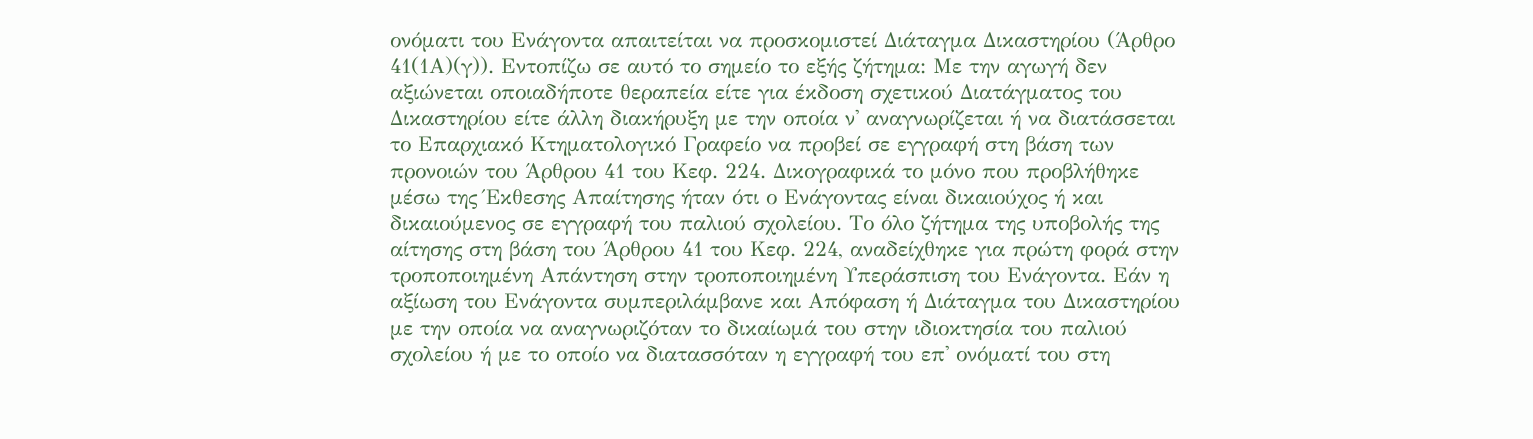ονόματι του Ενάγοντα απαιτείται να προσκομιστεί Διάταγμα Δικαστηρίου (Άρθρο 41(1Α)(γ)). Εντοπίζω σε αυτό το σημείο το εξής ζήτημα: Με την αγωγή δεν αξιώνεται οποιαδήποτε θεραπεία είτε για έκδοση σχετικού Διατάγματος του Δικαστηρίου είτε άλλη διακήρυξη με την οποία ν' αναγνωρίζεται ή να διατάσσεται το Επαρχιακό Κτηματολογικό Γραφείο να προβεί σε εγγραφή στη βάση των προνοιών του Άρθρου 41 του Κεφ. 224. Δικογραφικά το μόνο που προβλήθηκε μέσω της Έκθεσης Απαίτησης ήταν ότι ο Ενάγοντας είναι δικαιούχος ή και δικαιούμενος σε εγγραφή του παλιού σχολείου. Το όλο ζήτημα της υποβολής της αίτησης στη βάση του Άρθρου 41 του Κεφ. 224, αναδείχθηκε για πρώτη φορά στην τροποποιημένη Απάντηση στην τροποποιημένη Υπεράσπιση του Ενάγοντα. Εάν η αξίωση του Ενάγοντα συμπεριλάμβανε και Απόφαση ή Διάταγμα του Δικαστηρίου με την οποία να αναγνωριζόταν το δικαίωμά του στην ιδιοκτησία του παλιού σχολείου ή με το οποίο να διατασσόταν η εγγραφή του επ' ονόματί του στη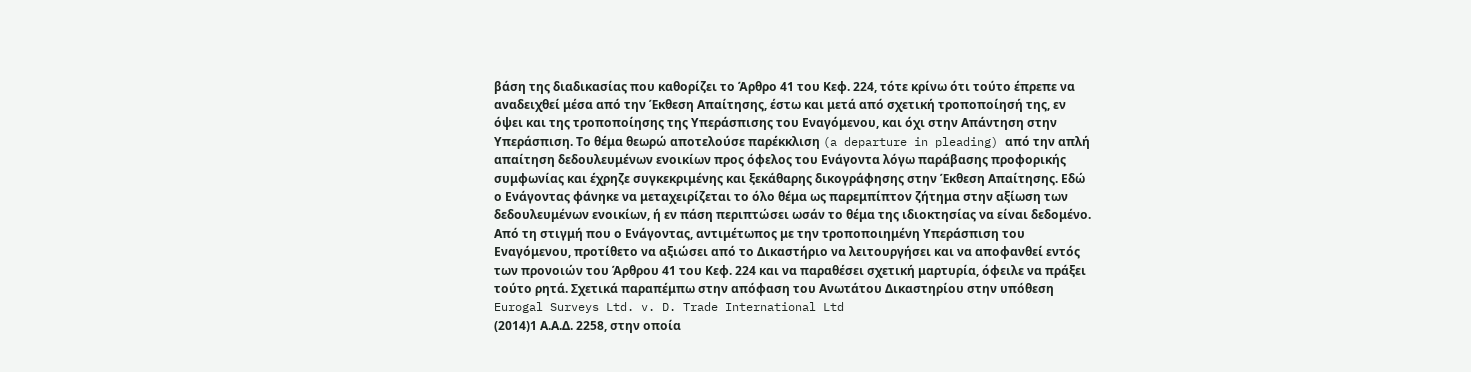βάση της διαδικασίας που καθορίζει το Άρθρο 41 του Κεφ. 224, τότε κρίνω ότι τούτο έπρεπε να αναδειχθεί μέσα από την Έκθεση Απαίτησης, έστω και μετά από σχετική τροποποίησή της, εν όψει και της τροποποίησης της Υπεράσπισης του Εναγόμενου, και όχι στην Απάντηση στην Υπεράσπιση. Το θέμα θεωρώ αποτελούσε παρέκκλιση (a departure in pleading) από την απλή απαίτηση δεδουλευμένων ενοικίων προς όφελος του Ενάγοντα λόγω παράβασης προφορικής συμφωνίας και έχρηζε συγκεκριμένης και ξεκάθαρης δικογράφησης στην Έκθεση Απαίτησης. Εδώ ο Ενάγοντας φάνηκε να μεταχειρίζεται το όλο θέμα ως παρεμπίπτον ζήτημα στην αξίωση των δεδουλευμένων ενοικίων, ή εν πάση περιπτώσει ωσάν το θέμα της ιδιοκτησίας να είναι δεδομένο. Από τη στιγμή που ο Ενάγοντας, αντιμέτωπος με την τροποποιημένη Υπεράσπιση του Εναγόμενου, προτίθετο να αξιώσει από το Δικαστήριο να λειτουργήσει και να αποφανθεί εντός των προνοιών του Άρθρου 41 του Κεφ. 224 και να παραθέσει σχετική μαρτυρία, όφειλε να πράξει τούτο ρητά. Σχετικά παραπέμπω στην απόφαση του Ανωτάτου Δικαστηρίου στην υπόθεση Eurogal Surveys Ltd. v. D. Trade International Ltd
(2014)1 Α.Α.Δ. 2258, στην οποία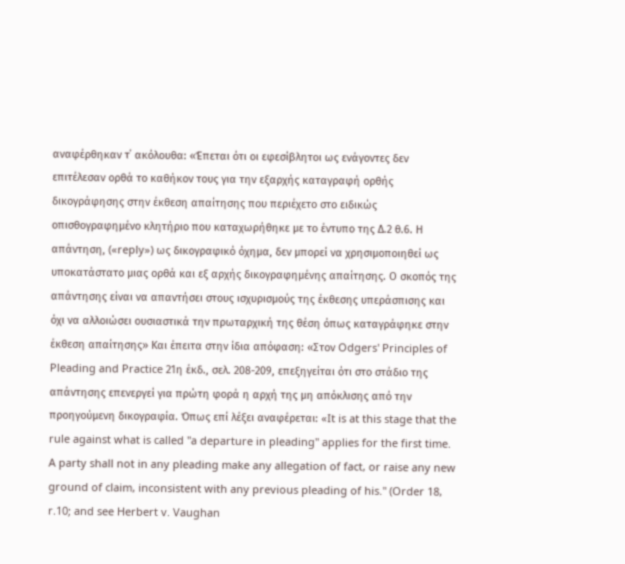αναφέρθηκαν τ΄ ακόλουθα: «Έπεται ότι οι εφεσίβλητοι ως ενάγοντες δεν επιτέλεσαν ορθά το καθήκον τους για την εξαρχής καταγραφή ορθής δικογράφησης στην έκθεση απαίτησης που περιέχετο στο ειδικώς οπισθογραφημένο κλητήριο που καταχωρήθηκε με το έντυπο της Δ.2 θ.6. Η απάντηση, («reply») ως δικογραφικό όχημα, δεν μπορεί να χρησιμοποιηθεί ως υποκατάστατο μιας ορθά και εξ αρχής δικογραφημένης απαίτησης. Ο σκοπός της απάντησης είναι να απαντήσει στους ισχυρισμούς της έκθεσης υπεράσπισης και όχι να αλλοιώσει ουσιαστικά την πρωταρχική της θέση όπως καταγράφηκε στην έκθεση απαίτησης» Και έπειτα στην ίδια απόφαση: «Στον Odgers' Principles of Pleading and Practice 21η έκδ., σελ. 208-209, επεξηγείται ότι στο στάδιο της απάντησης επενεργεί για πρώτη φορά η αρχή της μη απόκλισης από την προηγούμενη δικογραφία. Όπως επί λέξει αναφέρεται: «It is at this stage that the rule against what is called "a departure in pleading" applies for the first time. A party shall not in any pleading make any allegation of fact, or raise any new ground of claim, inconsistent with any previous pleading of his." (Order 18, r.10; and see Herbert v. Vaughan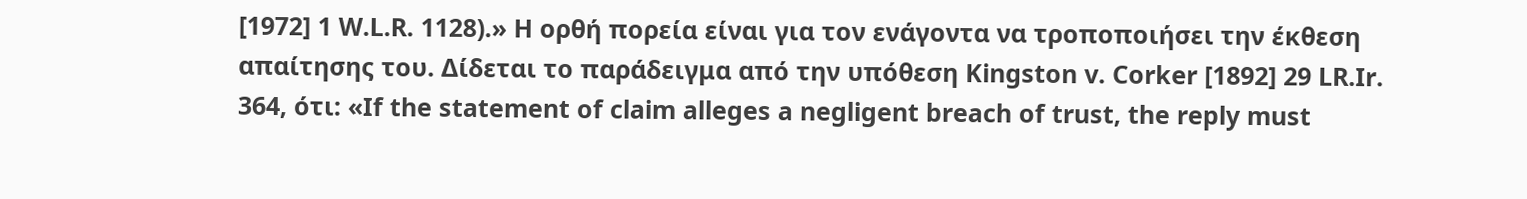[1972] 1 W.L.R. 1128).» Η ορθή πορεία είναι για τον ενάγοντα να τροποποιήσει την έκθεση απαίτησης του. Δίδεται το παράδειγμα από την υπόθεση Kingston v. Corker [1892] 29 LR.Ir. 364, ότι: «If the statement of claim alleges a negligent breach of trust, the reply must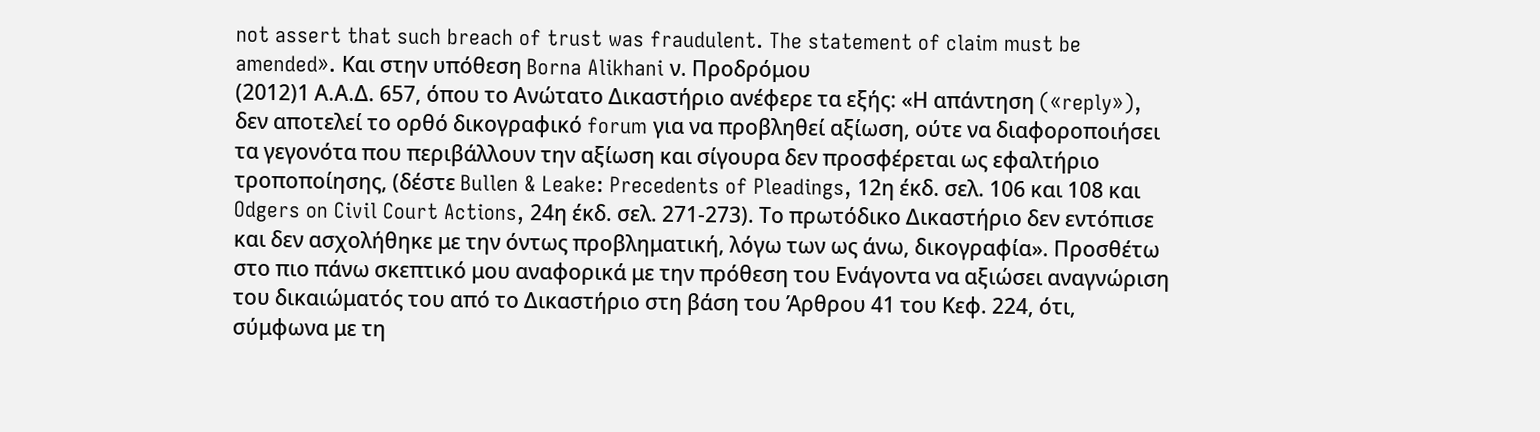not assert that such breach of trust was fraudulent. The statement of claim must be amended». Και στην υπόθεση Borna Alikhani ν. Προδρόμου
(2012)1 Α.Α.Δ. 657, όπου το Ανώτατο Δικαστήριο ανέφερε τα εξής: «Η απάντηση («reply»), δεν αποτελεί το ορθό δικογραφικό forum για να προβληθεί αξίωση, ούτε να διαφοροποιήσει τα γεγονότα που περιβάλλουν την αξίωση και σίγουρα δεν προσφέρεται ως εφαλτήριο τροποποίησης, (δέστε Bullen & Leake: Precedents of Pleadings, 12η έκδ. σελ. 106 και 108 και Odgers on Civil Court Actions, 24η έκδ. σελ. 271-273). Το πρωτόδικο Δικαστήριο δεν εντόπισε και δεν ασχολήθηκε με την όντως προβληματική, λόγω των ως άνω, δικογραφία». Προσθέτω στο πιο πάνω σκεπτικό μου αναφορικά με την πρόθεση του Ενάγοντα να αξιώσει αναγνώριση του δικαιώματός του από το Δικαστήριο στη βάση του Άρθρου 41 του Κεφ. 224, ότι, σύμφωνα με τη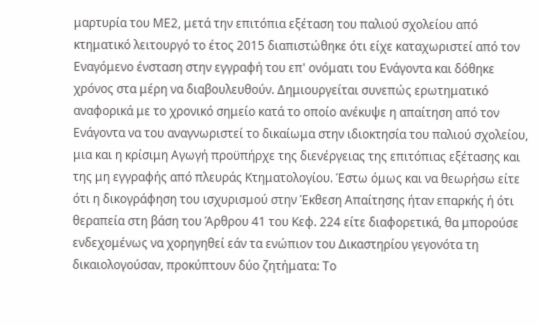μαρτυρία του ΜΕ2, μετά την επιτόπια εξέταση του παλιού σχολείου από κτηματικό λειτουργό το έτος 2015 διαπιστώθηκε ότι είχε καταχωριστεί από τον Εναγόμενο ένσταση στην εγγραφή του επ' ονόματι του Ενάγοντα και δόθηκε χρόνος στα μέρη να διαβουλευθούν. Δημιουργείται συνεπώς ερωτηματικό αναφορικά με το χρονικό σημείο κατά το οποίο ανέκυψε η απαίτηση από τον Ενάγοντα να του αναγνωριστεί το δικαίωμα στην ιδιοκτησία του παλιού σχολείου, μια και η κρίσιμη Αγωγή προϋπήρχε της διενέργειας της επιτόπιας εξέτασης και της μη εγγραφής από πλευράς Κτηματολογίου. Έστω όμως και να θεωρήσω είτε ότι η δικογράφηση του ισχυρισμού στην Έκθεση Απαίτησης ήταν επαρκής ή ότι θεραπεία στη βάση του Άρθρου 41 του Κεφ. 224 είτε διαφορετικά, θα μπορούσε ενδεχομένως να χορηγηθεί εάν τα ενώπιον του Δικαστηρίου γεγονότα τη δικαιολογούσαν, προκύπτουν δύο ζητήματα: Το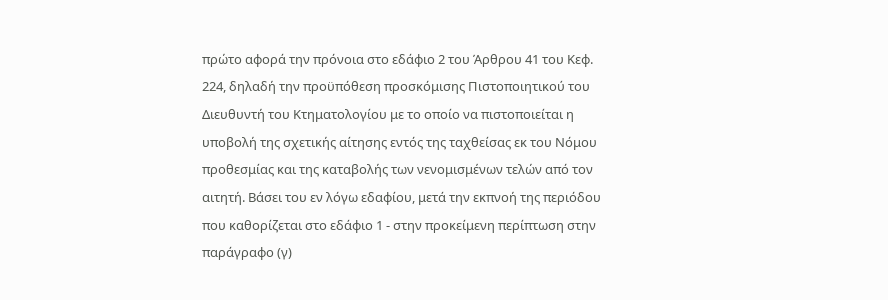πρώτο αφορά την πρόνοια στο εδάφιο 2 του Άρθρου 41 του Κεφ. 224, δηλαδή την προϋπόθεση προσκόμισης Πιστοποιητικού του Διευθυντή του Κτηματολογίου με το οποίο να πιστοποιείται η υποβολή της σχετικής αίτησης εντός της ταχθείσας εκ του Νόμου προθεσμίας και της καταβολής των νενομισμένων τελών από τον αιτητή. Βάσει του εν λόγω εδαφίου, μετά την εκπνοή της περιόδου που καθορίζεται στο εδάφιο 1 - στην προκείμενη περίπτωση στην παράγραφο (γ)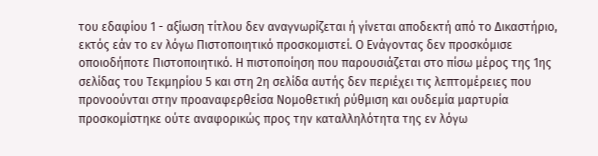του εδαφίου 1 - αξίωση τίτλου δεν αναγνωρίζεται ή γίνεται αποδεκτή από το Δικαστήριο, εκτός εάν το εν λόγω Πιστοποιητικό προσκομιστεί. Ο Ενάγοντας δεν προσκόμισε οποιοδήποτε Πιστοποιητικό. Η πιστοποίηση που παρουσιάζεται στο πίσω μέρος της 1ης σελίδας του Τεκμηρίου 5 και στη 2η σελίδα αυτής δεν περιέχει τις λεπτομέρειες που προνοούνται στην προαναφερθείσα Νομοθετική ρύθμιση και ουδεμία μαρτυρία προσκομίστηκε ούτε αναφορικώς προς την καταλληλότητα της εν λόγω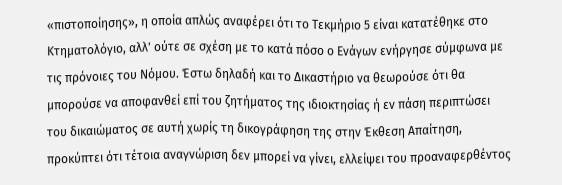«πιστοποίησης», η οποία απλώς αναφέρει ότι το Τεκμήριο 5 είναι κατατέθηκε στο Κτηματολόγιο, αλλ' ούτε σε σχέση με το κατά πόσο ο Ενάγων ενήργησε σύμφωνα με τις πρόνοιες του Νόμου. Έστω δηλαδή και το Δικαστήριο να θεωρούσε ότι θα μπορούσε να αποφανθεί επί του ζητήματος της ιδιοκτησίας ή εν πάση περιπτώσει του δικαιώματος σε αυτή χωρίς τη δικογράφηση της στην Έκθεση Απαίτηση, προκύπτει ότι τέτοια αναγνώριση δεν μπορεί να γίνει, ελλείψει του προαναφερθέντος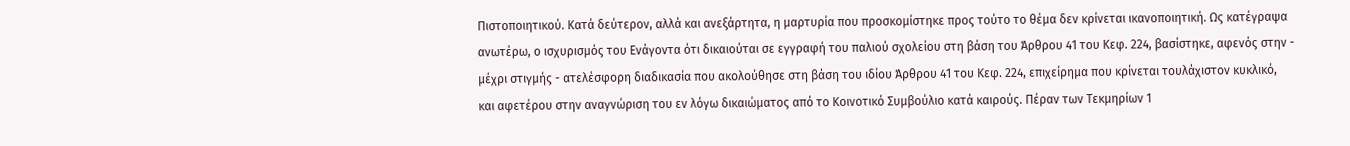Πιστοποιητικού. Κατά δεύτερον, αλλά και ανεξάρτητα, η μαρτυρία που προσκομίστηκε προς τούτο το θέμα δεν κρίνεται ικανοποιητική. Ως κατέγραψα ανωτέρω, ο ισχυρισμός του Ενάγοντα ότι δικαιούται σε εγγραφή του παλιού σχολείου στη βάση του Άρθρου 41 του Κεφ. 224, βασίστηκε, αφενός στην - μέχρι στιγμής - ατελέσφορη διαδικασία που ακολούθησε στη βάση του ιδίου Άρθρου 41 του Κεφ. 224, επιχείρημα που κρίνεται τουλάχιστον κυκλικό, και αφετέρου στην αναγνώριση του εν λόγω δικαιώματος από το Κοινοτικό Συμβούλιο κατά καιρούς. Πέραν των Τεκμηρίων 1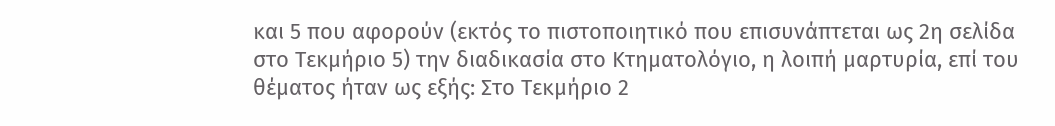και 5 που αφορούν (εκτός το πιστοποιητικό που επισυνάπτεται ως 2η σελίδα στο Τεκμήριο 5) την διαδικασία στο Κτηματολόγιο, η λοιπή μαρτυρία, επί του θέματος ήταν ως εξής: Στο Τεκμήριο 2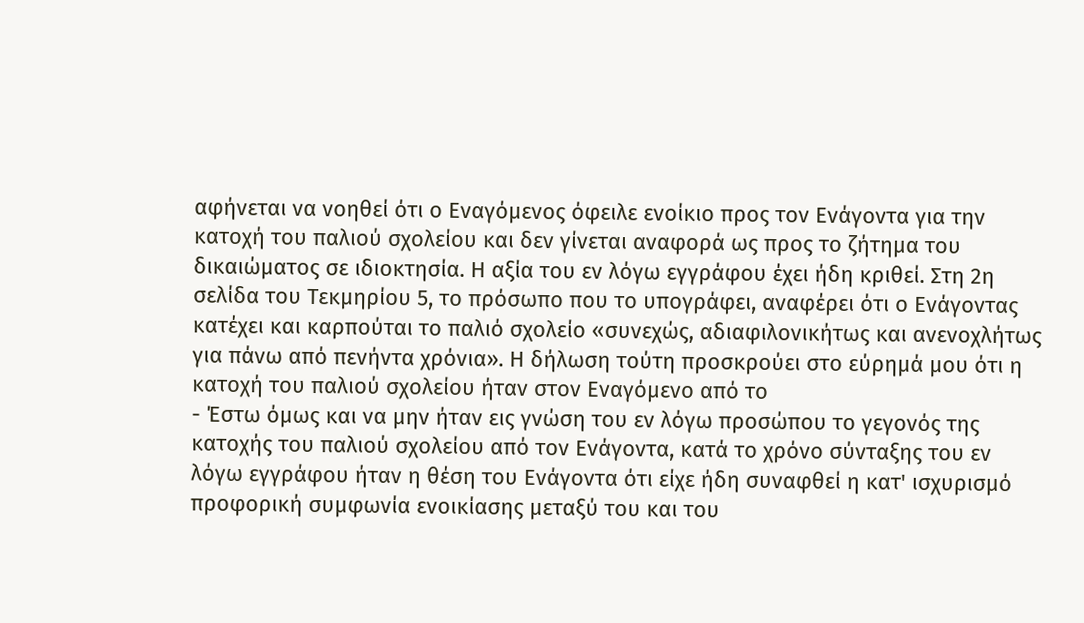αφήνεται να νοηθεί ότι ο Εναγόμενος όφειλε ενοίκιο προς τον Ενάγοντα για την κατοχή του παλιού σχολείου και δεν γίνεται αναφορά ως προς το ζήτημα του δικαιώματος σε ιδιοκτησία. Η αξία του εν λόγω εγγράφου έχει ήδη κριθεί. Στη 2η σελίδα του Τεκμηρίου 5, το πρόσωπο που το υπογράφει, αναφέρει ότι ο Ενάγοντας κατέχει και καρπούται το παλιό σχολείο «συνεχώς, αδιαφιλονικήτως και ανενοχλήτως για πάνω από πενήντα χρόνια». Η δήλωση τούτη προσκρούει στο εύρημά μου ότι η κατοχή του παλιού σχολείου ήταν στον Εναγόμενο από το
- Έστω όμως και να μην ήταν εις γνώση του εν λόγω προσώπου το γεγονός της κατοχής του παλιού σχολείου από τον Ενάγοντα, κατά το χρόνο σύνταξης του εν λόγω εγγράφου ήταν η θέση του Ενάγοντα ότι είχε ήδη συναφθεί η κατ' ισχυρισμό προφορική συμφωνία ενοικίασης μεταξύ του και του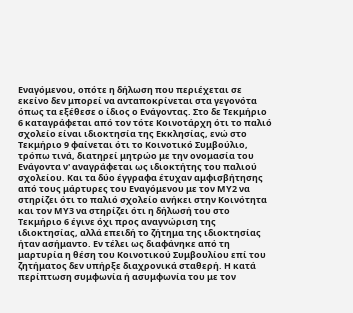Εναγόμενου, οπότε η δήλωση που περιέχεται σε εκείνο δεν μπορεί να ανταποκρίνεται στα γεγονότα όπως τα εξέθεσε ο ίδιος ο Ενάγοντας. Στο δε Τεκμήριο 6 καταγράφεται από τον τότε Κοινοτάρχη ότι το παλιό σχολείο είναι ιδιοκτησία της Εκκλησίας, ενώ στο Τεκμήριο 9 φαίνεται ότι το Κοινοτικό Συμβούλιο, τρόπω τινά, διατηρεί μητρώο με την ονομασία του Ενάγοντα ν' αναγράφεται ως ιδιοκτήτης του παλιού σχολείου. Και τα δύο έγγραφα έτυχαν αμφισβήτησης από τους μάρτυρες του Εναγόμενου με τον ΜΥ2 να στηρίζει ότι το παλιό σχολείο ανήκει στην Κοινότητα και τον ΜΥ3 να στηρίζει ότι η δήλωσή του στο Τεκμήριο 6 έγινε όχι προς αναγνώριση της ιδιοκτησίας, αλλά επειδή το ζήτημα της ιδιοκτησίας ήταν ασήμαντο. Εν τέλει ως διαφάνηκε από τη μαρτυρία η θέση του Κοινοτικού Συμβουλίου επί του ζητήματος δεν υπήρξε διαχρονικά σταθερή. Η κατά περίπτωση συμφωνία ή ασυμφωνία του με τον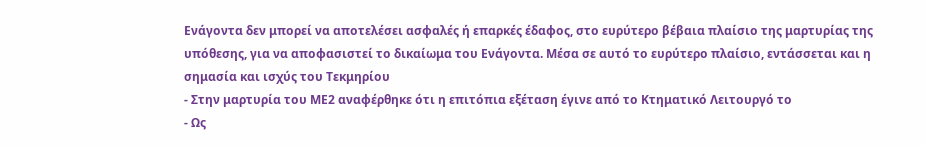Ενάγοντα δεν μπορεί να αποτελέσει ασφαλές ή επαρκές έδαφος, στο ευρύτερο βέβαια πλαίσιο της μαρτυρίας της υπόθεσης, για να αποφασιστεί το δικαίωμα του Ενάγοντα. Μέσα σε αυτό το ευρύτερο πλαίσιο, εντάσσεται και η σημασία και ισχύς του Τεκμηρίου
- Στην μαρτυρία του ΜΕ2 αναφέρθηκε ότι η επιτόπια εξέταση έγινε από το Κτηματικό Λειτουργό το
- Ως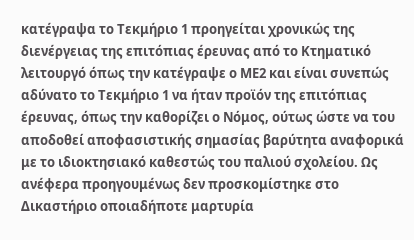κατέγραψα το Τεκμήριο 1 προηγείται χρονικώς της διενέργειας της επιτόπιας έρευνας από το Κτηματικό λειτουργό όπως την κατέγραψε ο ΜΕ2 και είναι συνεπώς αδύνατο το Τεκμήριο 1 να ήταν προϊόν της επιτόπιας έρευνας, όπως την καθορίζει ο Νόμος, ούτως ώστε να του αποδοθεί αποφασιστικής σημασίας βαρύτητα αναφορικά με το ιδιοκτησιακό καθεστώς του παλιού σχολείου. Ως ανέφερα προηγουμένως δεν προσκομίστηκε στο Δικαστήριο οποιαδήποτε μαρτυρία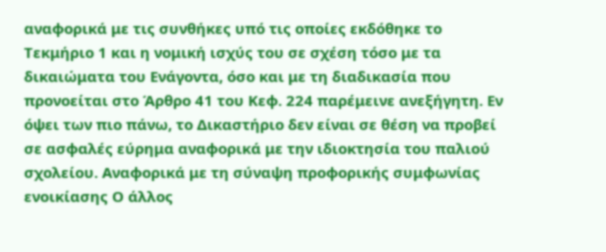αναφορικά με τις συνθήκες υπό τις οποίες εκδόθηκε το Τεκμήριο 1 και η νομική ισχύς του σε σχέση τόσο με τα δικαιώματα του Ενάγοντα, όσο και με τη διαδικασία που προνοείται στο Άρθρο 41 του Κεφ. 224 παρέμεινε ανεξήγητη. Εν όψει των πιο πάνω, το Δικαστήριο δεν είναι σε θέση να προβεί σε ασφαλές εύρημα αναφορικά με την ιδιοκτησία του παλιού σχολείου. Αναφορικά με τη σύναψη προφορικής συμφωνίας ενοικίασης Ο άλλος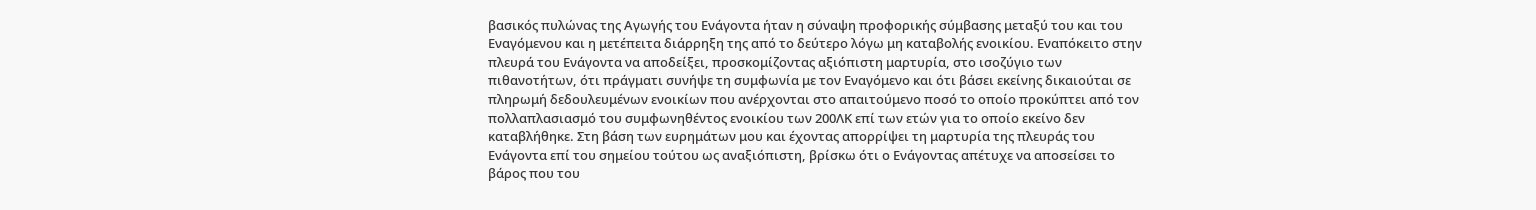βασικός πυλώνας της Αγωγής του Ενάγοντα ήταν η σύναψη προφορικής σύμβασης μεταξύ του και του Εναγόμενου και η μετέπειτα διάρρηξη της από το δεύτερο λόγω μη καταβολής ενοικίου. Εναπόκειτο στην πλευρά του Ενάγοντα να αποδείξει, προσκομίζοντας αξιόπιστη μαρτυρία, στο ισοζύγιο των πιθανοτήτων, ότι πράγματι συνήψε τη συμφωνία με τον Εναγόμενο και ότι βάσει εκείνης δικαιούται σε πληρωμή δεδουλευμένων ενοικίων που ανέρχονται στο απαιτούμενο ποσό το οποίο προκύπτει από τον πολλαπλασιασμό του συμφωνηθέντος ενοικίου των 200ΛΚ επί των ετών για το οποίο εκείνο δεν καταβλήθηκε. Στη βάση των ευρημάτων μου και έχοντας απορρίψει τη μαρτυρία της πλευράς του Ενάγοντα επί του σημείου τούτου ως αναξιόπιστη, βρίσκω ότι ο Ενάγοντας απέτυχε να αποσείσει το βάρος που του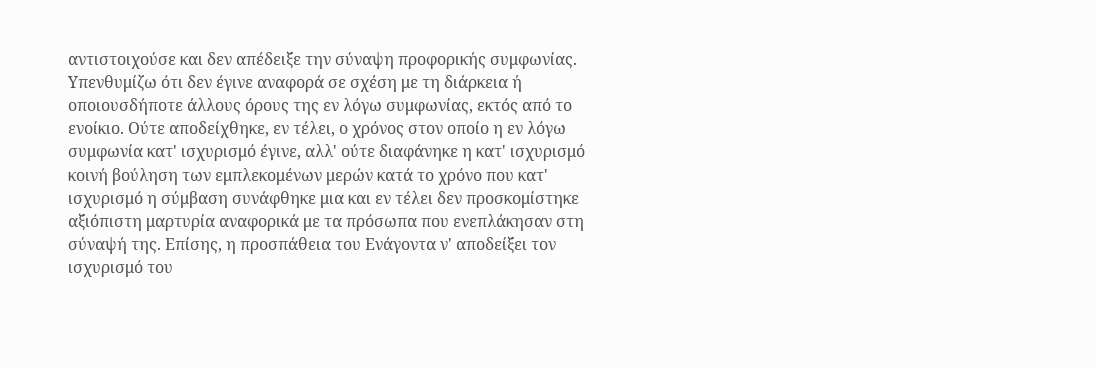αντιστοιχούσε και δεν απέδειξε την σύναψη προφορικής συμφωνίας. Υπενθυμίζω ότι δεν έγινε αναφορά σε σχέση με τη διάρκεια ή οποιουσδήποτε άλλους όρους της εν λόγω συμφωνίας, εκτός από το ενοίκιο. Ούτε αποδείχθηκε, εν τέλει, ο χρόνος στον οποίο η εν λόγω συμφωνία κατ' ισχυρισμό έγινε, αλλ' ούτε διαφάνηκε η κατ' ισχυρισμό κοινή βούληση των εμπλεκομένων μερών κατά το χρόνο που κατ' ισχυρισμό η σύμβαση συνάφθηκε μια και εν τέλει δεν προσκομίστηκε αξιόπιστη μαρτυρία αναφορικά με τα πρόσωπα που ενεπλάκησαν στη σύναψή της. Επίσης, η προσπάθεια του Ενάγοντα ν' αποδείξει τον ισχυρισμό του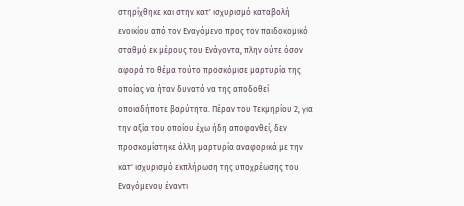στηρίχθηκε και στην κατ' ισχυρισμό καταβολή ενοικίου από τον Εναγόμενο προς τον παιδοκομικό σταθμό εκ μέρους του Ενάγοντα, πλην ούτε όσον αφορά το θέμα τούτο προσκόμισε μαρτυρία της οποίας να ήταν δυνατό να της αποδοθεί οποιαδήποτε βαρύτητα. Πέραν του Τεκμηρίου 2, για την αξία του οποίου έχω ήδη αποφανθεί, δεν προσκομίστηκε άλλη μαρτυρία αναφορικά με την κατ' ισχυρισμό εκπλήρωση της υποχρέωσης του Εναγόμενου έναντι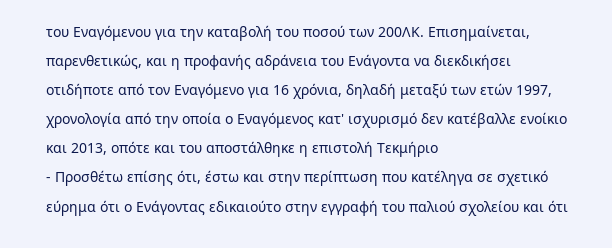του Εναγόμενου για την καταβολή του ποσού των 200ΛΚ. Επισημαίνεται, παρενθετικώς, και η προφανής αδράνεια του Ενάγοντα να διεκδικήσει οτιδήποτε από τον Εναγόμενο για 16 χρόνια, δηλαδή μεταξύ των ετών 1997, χρονολογία από την οποία ο Εναγόμενος κατ' ισχυρισμό δεν κατέβαλλε ενοίκιο και 2013, οπότε και του αποστάλθηκε η επιστολή Τεκμήριο
- Προσθέτω επίσης ότι, έστω και στην περίπτωση που κατέληγα σε σχετικό εύρημα ότι ο Ενάγοντας εδικαιούτο στην εγγραφή του παλιού σχολείου και ότι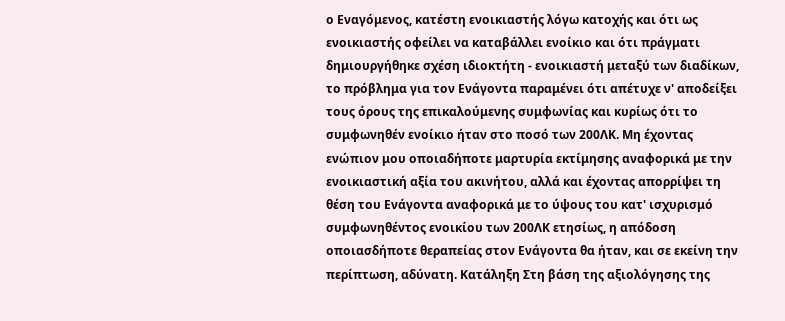ο Εναγόμενος, κατέστη ενοικιαστής λόγω κατοχής και ότι ως ενοικιαστής οφείλει να καταβάλλει ενοίκιο και ότι πράγματι δημιουργήθηκε σχέση ιδιοκτήτη - ενοικιαστή μεταξύ των διαδίκων, το πρόβλημα για τον Ενάγοντα παραμένει ότι απέτυχε ν' αποδείξει τους όρους της επικαλούμενης συμφωνίας και κυρίως ότι το συμφωνηθέν ενοίκιο ήταν στο ποσό των 200ΛΚ. Μη έχοντας ενώπιον μου οποιαδήποτε μαρτυρία εκτίμησης αναφορικά με την ενοικιαστική αξία του ακινήτου, αλλά και έχοντας απορρίψει τη θέση του Ενάγοντα αναφορικά με το ύψους του κατ' ισχυρισμό συμφωνηθέντος ενοικίου των 200ΛΚ ετησίως, η απόδοση οποιασδήποτε θεραπείας στον Ενάγοντα θα ήταν, και σε εκείνη την περίπτωση, αδύνατη. Κατάληξη Στη βάση της αξιολόγησης της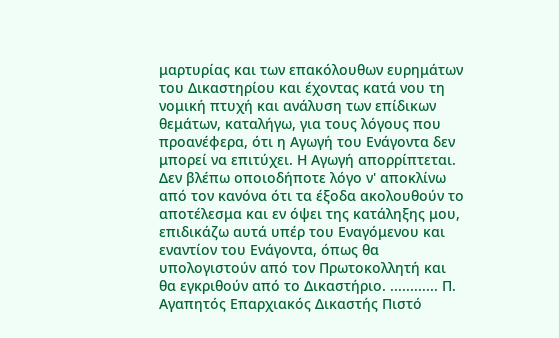μαρτυρίας και των επακόλουθων ευρημάτων του Δικαστηρίου και έχοντας κατά νου τη νομική πτυχή και ανάλυση των επίδικων θεμάτων, καταλήγω, για τους λόγους που προανέφερα, ότι η Αγωγή του Ενάγοντα δεν μπορεί να επιτύχει. Η Αγωγή απορρίπτεται. Δεν βλέπω οποιοδήποτε λόγο ν' αποκλίνω από τον κανόνα ότι τα έξοδα ακολουθούν το αποτέλεσμα και εν όψει της κατάληξης μου, επιδικάζω αυτά υπέρ του Εναγόμενου και εναντίον του Ενάγοντα, όπως θα υπολογιστούν από τον Πρωτοκολλητή και θα εγκριθούν από το Δικαστήριο. ............ Π. Αγαπητός Επαρχιακός Δικαστής Πιστό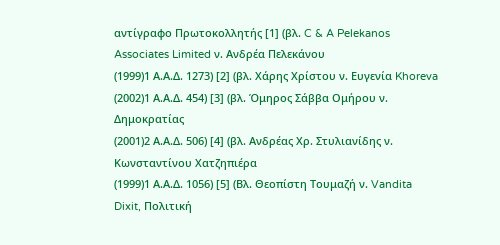αντίγραφο Πρωτοκολλητής [1] (βλ. C & A Pelekanos Associates Limited ν. Ανδρέα Πελεκάνου
(1999)1 Α.Α.Δ. 1273) [2] (βλ. Χάρης Χρίστου ν. Ευγενία Khoreva
(2002)1 Α.Α.Δ. 454) [3] (βλ. Όμηρος Σάββα Ομήρου ν. Δημοκρατίας
(2001)2 Α.Α.Δ. 506) [4] (βλ. Ανδρέας Χρ. Στυλιανίδης ν. Κωνσταντίνου Χατζηπιέρα
(1999)1 Α.Α.Δ. 1056) [5] (Βλ. Θεοπίστη Τουμαζή ν. Vandita Dixit, Πολιτική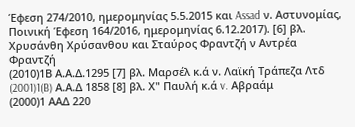Έφεση 274/2010, ημερομηνίας 5.5.2015 και Assad ν. Αστυνομίας, Ποινική Έφεση 164/2016, ημερομηνίας 6.12.2017). [6] βλ. Χρυσάνθη Χρύσανθου και Σταύρος Φραντζή ν Αντρέα Φραντζή
(2010)1Β Α.Α.Δ.1295 [7] βλ. Μαρσέλ κ.ά ν. Λαϊκή Τράπεζα Λτδ
(2001)1(B) Α.Α.Δ 1858 [8] βλ. Χ" Παυλή κ.ά v. Αβραάμ
(2000)1 ΑΑΔ 220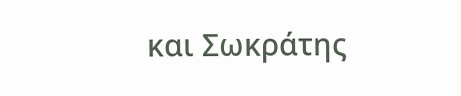και Σωκράτης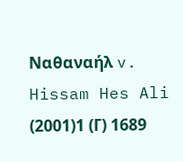Ναθαναήλ v. Hissam Hes Ali
(2001)1 (Γ) 1689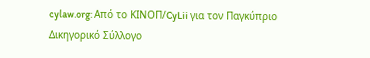cylaw.org: Από το ΚΙΝOΠ/CyLii για τον Παγκύπριο Δικηγορικό Σύλλογο